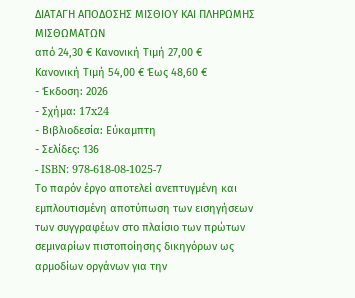ΔΙΑΤΑΓΗ ΑΠΟΔΟΣΗΣ ΜΙΣΘΙΟΥ ΚΑΙ ΠΛΗΡΩΜΗΣ ΜΙΣΘΩΜΑΤΩΝ
από 24,30 € Κανονική Τιμή 27,00 €
Κανονική Τιμή 54,00 € Έως 48,60 €
- Έκδοση: 2026
- Σχήμα: 17x24
- Βιβλιοδεσία: Εύκαμπτη
- Σελίδες: 136
- ISBN: 978-618-08-1025-7
Το παρόν έργο αποτελεί ανεπτυγμένη και εμπλουτισμένη αποτύπωση των εισηγήσεων των συγγραφέων στο πλαίσιο των πρώτων σεμιναρίων πιστοποίησης δικηγόρων ως αρμοδίων οργάνων για την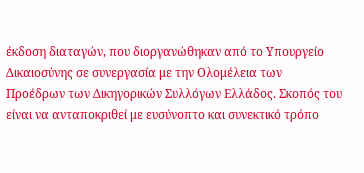έκδοση διαταγών, που διοργανώθηκαν από το Υπουργείο Δικαιοσύνης σε συνεργασία με την Ολομέλεια των Προέδρων των Δικηγορικών Συλλόγων Ελλάδος. Σκοπός του είναι να ανταποκριθεί με ευσύνοπτο και συνεκτικό τρόπο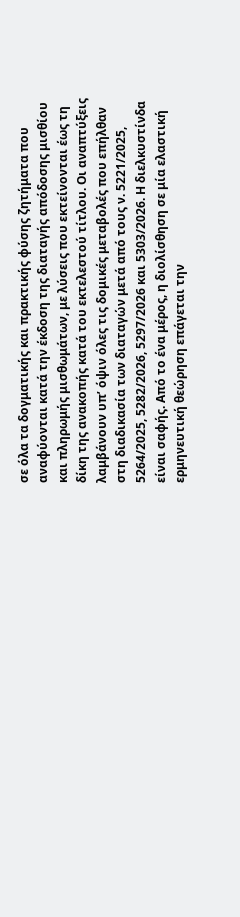σε όλα τα δογματικής και πρακτικής φύσης ζητήματα που αναφύονται κατά την έκδοση της διαταγής απόδοσης μισθίου και πληρωμής μισθωμάτων, με λύσεις που εκτείνονται έως τη δίκη της ανακοπής κατά του εκτελεστού τίτλου. Οι αναπτύξεις λαμβάνουν υπ’ όψιν όλες τις δομικές μεταβολές που επήλθαν στη διαδικασία των διαταγών μετά από τους ν. 5221/2025, 5264/2025, 5282/2026, 5297/2026 και 5303/2026. Η διελκυστίνδα είναι σαφής. Από το ένα μέρος, η διολίσθηση σε μία ελαστική ερμηνευτική θεώρηση επάγεται την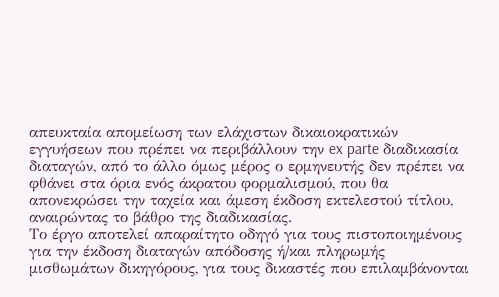απευκταία απομείωση των ελάχιστων δικαιοκρατικών εγγυήσεων που πρέπει να περιβάλλουν την ex parte διαδικασία διαταγών, από το άλλο όμως μέρος ο ερμηνευτής δεν πρέπει να φθάνει στα όρια ενός άκρατου φορμαλισμού, που θα απονεκρώσει την ταχεία και άμεση έκδοση εκτελεστού τίτλου, αναιρώντας το βάθρο της διαδικασίας.
Το έργο αποτελεί απαραίτητο οδηγό για τους πιστοποιημένους για την έκδοση διαταγών απόδοσης ή/και πληρωμής μισθωμάτων δικηγόρους, για τους δικαστές που επιλαμβάνονται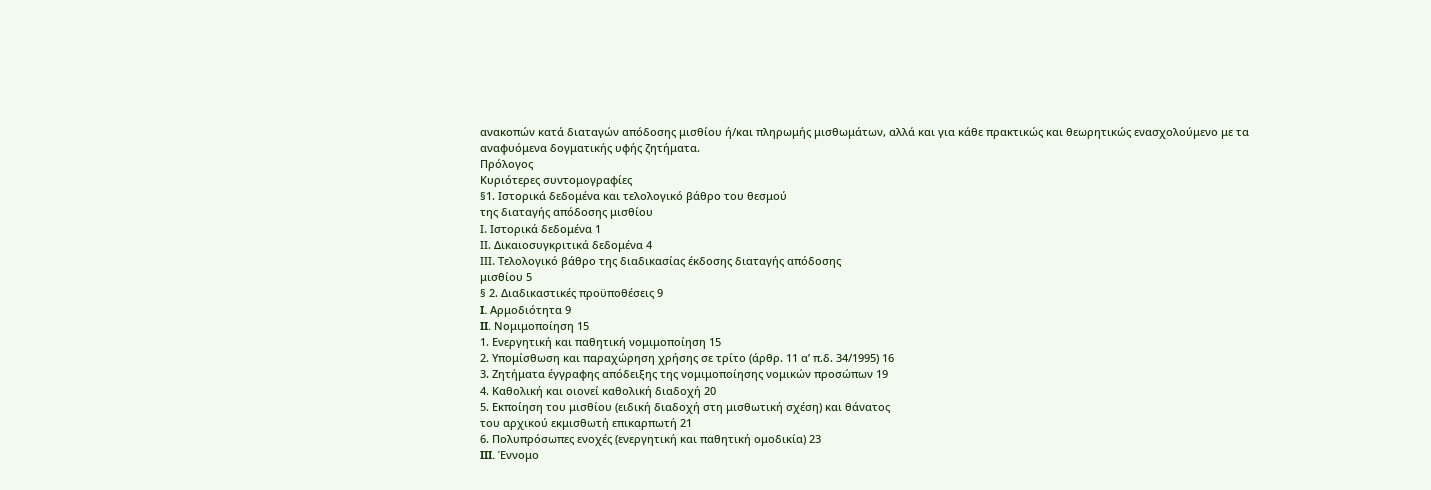ανακοπών κατά διαταγών απόδοσης μισθίου ή/και πληρωμής μισθωμάτων, αλλά και για κάθε πρακτικώς και θεωρητικώς ενασχολούμενο με τα αναφυόμενα δογματικής υφής ζητήματα.
Πρόλογος
Κυριότερες συντομογραφίες
§1. Ιστορικά δεδομένα και τελολογικό βάθρο του θεσμού
της διαταγής απόδοσης μισθίου
Ι. Ιστορικά δεδομένα 1
ΙΙ. Δικαιοσυγκριτικά δεδομένα 4
ΙΙΙ. Τελολογικό βάθρο της διαδικασίας έκδοσης διαταγής απόδοσης
μισθίου 5
§ 2. Διαδικαστικές προϋποθέσεις 9
I. Αρμοδιότητα 9
II. Νομιμοποίηση 15
1. Ενεργητική και παθητική νομιμοποίηση 15
2. Υπομίσθωση και παραχώρηση χρήσης σε τρίτο (άρθρ. 11 α’ π.δ. 34/1995) 16
3. Ζητήματα έγγραφης απόδειξης της νομιμοποίησης νομικών προσώπων 19
4. Καθολική και οιονεί καθολική διαδοχή 20
5. Εκποίηση του μισθίου (ειδική διαδοχή στη μισθωτική σχέση) και θάνατος
του αρχικού εκμισθωτή επικαρπωτή 21
6. Πολυπρόσωπες ενοχές (ενεργητική και παθητική ομοδικία) 23
III. Έννομο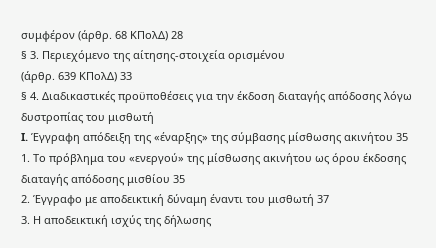συμφέρον (άρθρ. 68 ΚΠολΔ) 28
§ 3. Περιεχόμενο της αίτησης-στοιχεία ορισμένου
(άρθρ. 639 ΚΠολΔ) 33
§ 4. Διαδικαστικές προϋποθέσεις για την έκδοση διαταγής απόδοσης λόγω δυστροπίας του μισθωτή
I. Έγγραφη απόδειξη της «έναρξης» της σύμβασης μίσθωσης ακινήτου 35
1. Το πρόβλημα του «ενεργού» της μίσθωσης ακινήτου ως όρου έκδοσης διαταγής απόδοσης μισθίου 35
2. Έγγραφο με αποδεικτική δύναμη έναντι του μισθωτή 37
3. Η αποδεικτική ισχύς της δήλωσης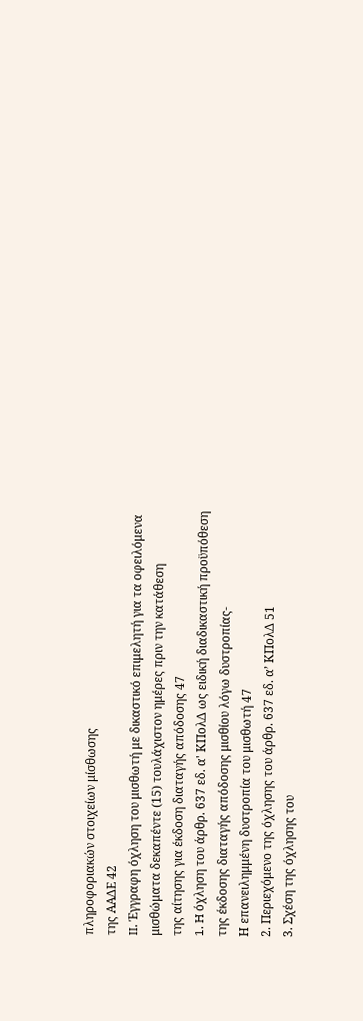πληροφοριακών στοιχείων μίσθωσης
της ΑΑΔΕ 42
II. Έγγραφη όχληση του μισθωτή με δικαστικό επιμελητή για τα οφειλόμενα μισθώματα δεκαπέντε (15) τουλάχιστον ημέρες πριν την κατάθεση
της αίτησης για έκδοση διαταγής απόδοσης 47
1. H όχληση του άρθρ. 637 εδ. α' ΚΠολΔ ως ειδική διαδικαστική προϋπόθεση
της έκδοσης διαταγής απόδοσης μισθίου λόγω δυστροπίας-
Η επανειλημμένη δυστροπία του μισθωτή 47
2. Περιεχόμενο της όχλησης του άρθρ. 637 εδ. α’ ΚΠολΔ 51
3. Σχέση της όχλησης του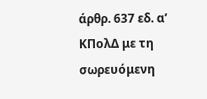άρθρ. 637 εδ. α’ ΚΠολΔ με τη σωρευόμενη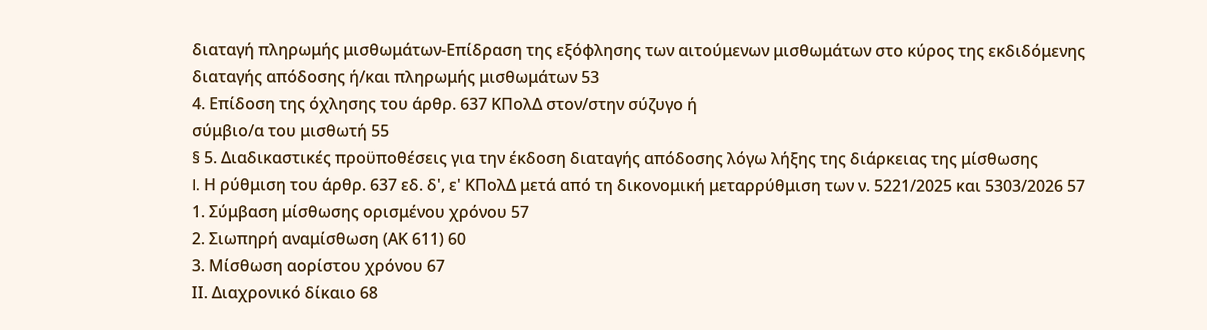διαταγή πληρωμής μισθωμάτων-Επίδραση της εξόφλησης των αιτούμενων μισθωμάτων στο κύρος της εκδιδόμενης διαταγής απόδοσης ή/και πληρωμής μισθωμάτων 53
4. Επίδοση της όχλησης του άρθρ. 637 ΚΠολΔ στον/στην σύζυγο ή
σύμβιο/α του μισθωτή 55
§ 5. Διαδικαστικές προϋποθέσεις για την έκδοση διαταγής απόδοσης λόγω λήξης της διάρκειας της μίσθωσης
I. Η ρύθμιση του άρθρ. 637 εδ. δ', ε' ΚΠολΔ μετά από τη δικονομική μεταρρύθμιση των ν. 5221/2025 και 5303/2026 57
1. Σύμβαση μίσθωσης ορισμένου χρόνου 57
2. Σιωπηρή αναμίσθωση (ΑΚ 611) 60
3. Μίσθωση αορίστου χρόνου 67
ΙΙ. Διαχρονικό δίκαιο 68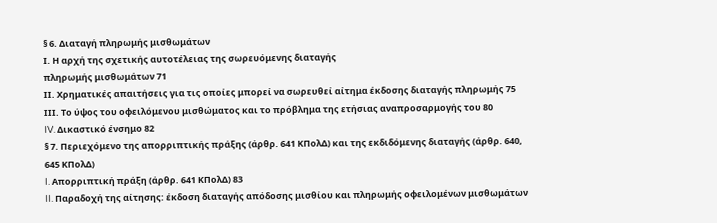§ 6. Διαταγή πληρωμής μισθωμάτων
Ι. Η αρχή της σχετικής αυτοτέλειας της σωρευόμενης διαταγής
πληρωμής μισθωμάτων 71
ΙΙ. Χρηματικές απαιτήσεις για τις οποίες μπορεί να σωρευθεί αίτημα έκδοσης διαταγής πληρωμής 75
ΙΙΙ. Το ύψος του οφειλόμενου μισθώματος και το πρόβλημα της ετήσιας αναπροσαρμογής του 80
IV. Δικαστικό ένσημο 82
§ 7. Περιεχόμενο της απορριπτικής πράξης (άρθρ. 641 ΚΠολΔ) και της εκδιδόμενης διαταγής (άρθρ. 640, 645 ΚΠολΔ)
I. Aπορριπτική πράξη (άρθρ. 641 ΚΠολΔ) 83
II. Παραδοχή της αίτησης: έκδοση διαταγής απόδοσης μισθίου και πληρωμής οφειλομένων μισθωμάτων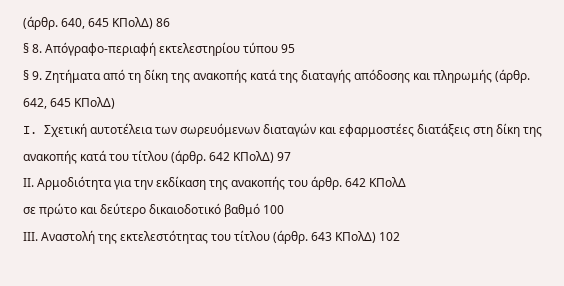(άρθρ. 640, 645 ΚΠολΔ) 86
§ 8. Απόγραφο-περιαφή εκτελεστηρίου τύπου 95
§ 9. Ζητήματα από τη δίκη της ανακοπής κατά της διαταγής απόδοσης και πληρωμής (άρθρ. 642, 645 ΚΠολΔ)
I. Σχετική αυτοτέλεια των σωρευόμενων διαταγών και εφαρμοστέες διατάξεις στη δίκη της ανακοπής κατά του τίτλου (άρθρ. 642 ΚΠολΔ) 97
ΙΙ. Αρμοδιότητα για την εκδίκαση της ανακοπής του άρθρ. 642 ΚΠολΔ
σε πρώτο και δεύτερο δικαιοδοτικό βαθμό 100
ΙΙΙ. Αναστολή της εκτελεστότητας του τίτλου (άρθρ. 643 ΚΠολΔ) 102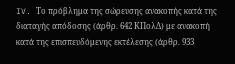IV. Το πρόβλημα της σώρευσης ανακοπής κατά της διαταγής απόδοσης (άρθρ. 642 ΚΠολΔ) με ανακοπή κατά της επισπευδόμενης εκτέλεσης (άρθρ. 933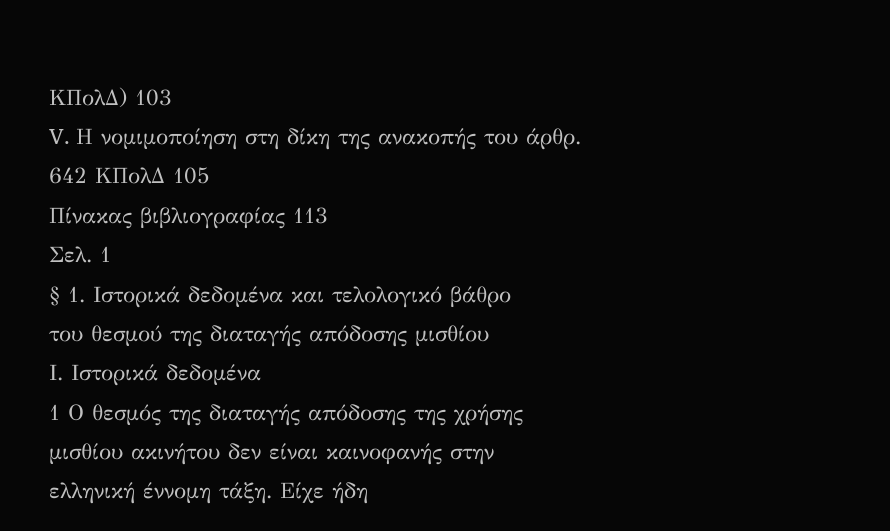ΚΠολΔ) 103
V. Η νομιμοποίηση στη δίκη της ανακοπής του άρθρ. 642 ΚΠολΔ 105
Πίνακας βιβλιογραφίας 113
Σελ. 1
§ 1. Ιστορικά δεδομένα και τελολογικό βάθρο
του θεσμού της διαταγής απόδοσης μισθίου
Ι. Ιστορικά δεδομένα
1 Ο θεσμός της διαταγής απόδοσης της χρήσης μισθίου ακινήτου δεν είναι καινοφανής στην ελληνική έννομη τάξη. Είχε ήδη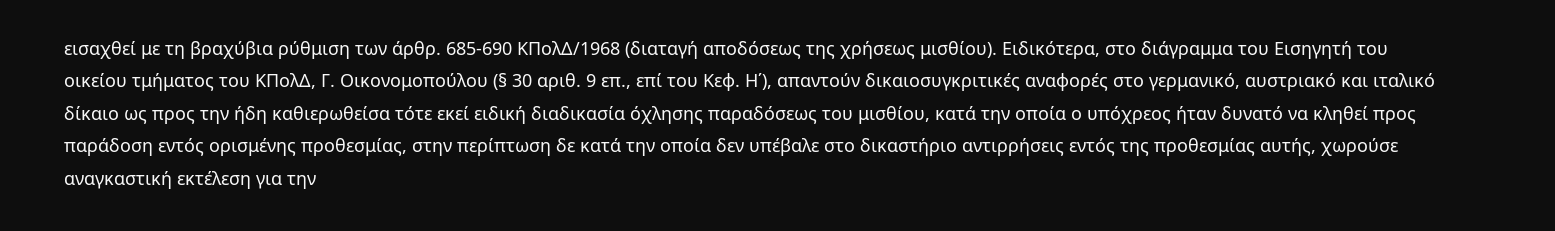εισαχθεί με τη βραχύβια ρύθμιση των άρθρ. 685-690 ΚΠολΔ/1968 (διαταγή αποδόσεως της χρήσεως μισθίου). Ειδικότερα, στο διάγραμμα του Εισηγητή του οικείου τμήματος του ΚΠολΔ, Γ. Οικονομοπούλου (§ 30 αριθ. 9 επ., επί του Κεφ. Η΄), απαντούν δικαιοσυγκριτικές αναφορές στο γερμανικό, αυστριακό και ιταλικό δίκαιο ως προς την ήδη καθιερωθείσα τότε εκεί ειδική διαδικασία όχλησης παραδόσεως του μισθίου, κατά την οποία ο υπόχρεος ήταν δυνατό να κληθεί προς παράδοση εντός ορισμένης προθεσμίας, στην περίπτωση δε κατά την οποία δεν υπέβαλε στο δικαστήριο αντιρρήσεις εντός της προθεσμίας αυτής, χωρούσε αναγκαστική εκτέλεση για την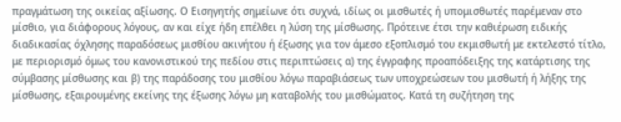πραγμάτωση της οικείας αξίωσης. Ο Εισηγητής σημείωνε ότι συχνά, ιδίως οι μισθωτές ή υπομισθωτές παρέμεναν στο μίσθιο, για διάφορους λόγους, αν και είχε ήδη επέλθει η λύση της μίσθωσης. Πρότεινε έτσι την καθιέρωση ειδικής διαδικασίας όχλησης παραδόσεως μισθίου ακινήτου ή έξωσης για τον άμεσο εξοπλισμό του εκμισθωτή με εκτελεστό τίτλο, με περιορισμό όμως του κανονιστικού της πεδίου στις περιπτώσεις α) της έγγραφης προαπόδειξης της κατάρτισης της σύμβασης μίσθωσης και β) της παράδοσης του μισθίου λόγω παραβιάσεως των υποχρεώσεων του μισθωτή ή λήξης της μίσθωσης, εξαιρουμένης εκείνης της έξωσης λόγω μη καταβολής του μισθώματος. Κατά τη συζήτηση της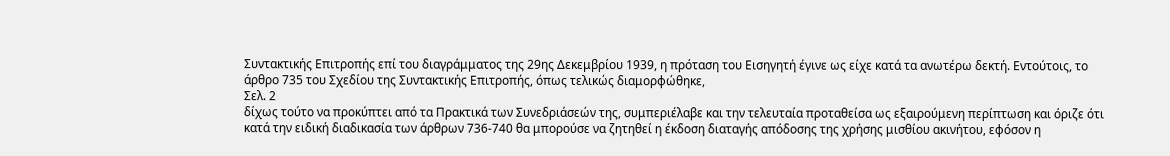Συντακτικής Επιτροπής επί του διαγράμματος της 29ης Δεκεμβρίου 1939, η πρόταση του Εισηγητή έγινε ως είχε κατά τα ανωτέρω δεκτή. Εντούτοις, το άρθρο 735 του Σχεδίου της Συντακτικής Επιτροπής, όπως τελικώς διαμορφώθηκε,
Σελ. 2
δίχως τούτο να προκύπτει από τα Πρακτικά των Συνεδριάσεών της, συμπεριέλαβε και την τελευταία προταθείσα ως εξαιρούμενη περίπτωση και όριζε ότι κατά την ειδική διαδικασία των άρθρων 736-740 θα μπορούσε να ζητηθεί η έκδοση διαταγής απόδοσης της χρήσης μισθίου ακινήτου, εφόσον η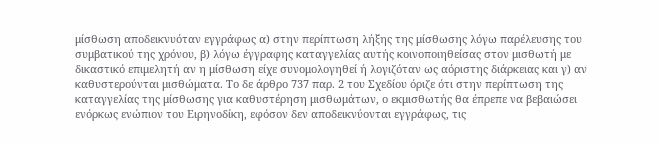μίσθωση αποδεικνυόταν εγγράφως α) στην περίπτωση λήξης της μίσθωσης λόγω παρέλευσης του συμβατικού της χρόνου, β) λόγω έγγραφης καταγγελίας αυτής κοινοποιηθείσας στον μισθωτή με δικαστικό επιμελητή αν η μίσθωση είχε συνομολογηθεί ή λογιζόταν ως αόριστης διάρκειας και γ) αν καθυστερούνται μισθώματα. Το δε άρθρο 737 παρ. 2 του Σχεδίου όριζε ότι στην περίπτωση της καταγγελίας της μίσθωσης για καθυστέρηση μισθωμάτων, ο εκμισθωτής θα έπρεπε να βεβαιώσει ενόρκως ενώπιον του Ειρηνοδίκη, εφόσον δεν αποδεικνύονται εγγράφως, τις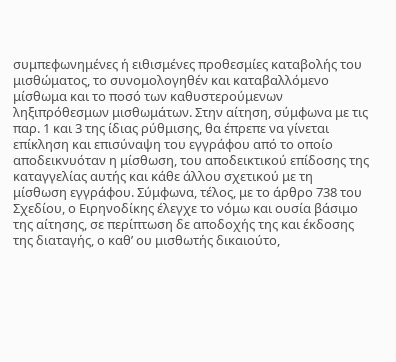συμπεφωνημένες ή ειθισμένες προθεσμίες καταβολής του μισθώματος, το συνομολογηθέν και καταβαλλόμενο μίσθωμα και το ποσό των καθυστερούμενων ληξιπρόθεσμων μισθωμάτων. Στην αίτηση, σύμφωνα με τις παρ. 1 και 3 της ίδιας ρύθμισης, θα έπρεπε να γίνεται επίκληση και επισύναψη του εγγράφου από το οποίο αποδεικνυόταν η μίσθωση, του αποδεικτικού επίδοσης της καταγγελίας αυτής και κάθε άλλου σχετικού με τη μίσθωση εγγράφου. Σύμφωνα, τέλος, με το άρθρο 738 του Σχεδίου, ο Ειρηνοδίκης έλεγχε το νόμω και ουσία βάσιμο της αίτησης, σε περίπτωση δε αποδοχής της και έκδοσης της διαταγής, ο καθ’ ου μισθωτής δικαιούτο,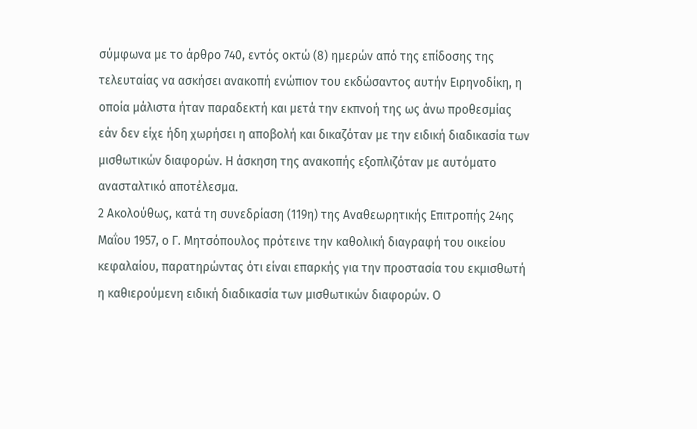σύμφωνα με το άρθρο 740, εντός οκτώ (8) ημερών από της επίδοσης της τελευταίας να ασκήσει ανακοπή ενώπιον του εκδώσαντος αυτήν Ειρηνοδίκη, η οποία μάλιστα ήταν παραδεκτή και μετά την εκπνοή της ως άνω προθεσμίας εάν δεν είχε ήδη χωρήσει η αποβολή και δικαζόταν με την ειδική διαδικασία των μισθωτικών διαφορών. Η άσκηση της ανακοπής εξοπλιζόταν με αυτόματο ανασταλτικό αποτέλεσμα.
2 Ακολούθως, κατά τη συνεδρίαση (119η) της Αναθεωρητικής Επιτροπής 24ης Μαΐου 1957, ο Γ. Μητσόπουλος πρότεινε την καθολική διαγραφή του οικείου κεφαλαίου, παρατηρώντας ότι είναι επαρκής για την προστασία του εκμισθωτή η καθιερούμενη ειδική διαδικασία των μισθωτικών διαφορών. Ο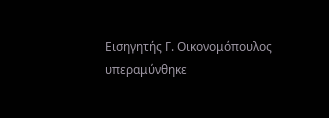Εισηγητής Γ. Οικονομόπουλος υπεραμύνθηκε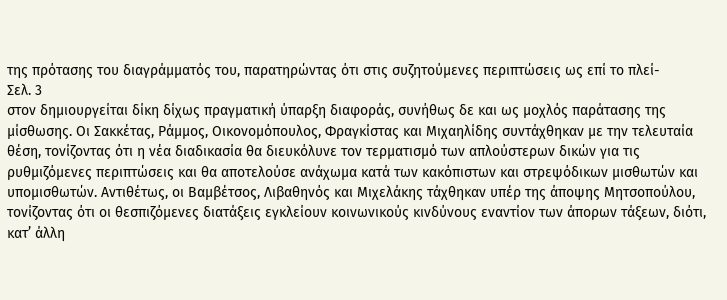της πρότασης του διαγράμματός του, παρατηρώντας ότι στις συζητούμενες περιπτώσεις ως επί το πλεί-
Σελ. 3
στον δημιουργείται δίκη δίχως πραγματική ύπαρξη διαφοράς, συνήθως δε και ως μοχλός παράτασης της μίσθωσης. Οι Σακκέτας, Ράμμος, Οικονομόπουλος, Φραγκίστας και Μιχαηλίδης συντάχθηκαν με την τελευταία θέση, τονίζοντας ότι η νέα διαδικασία θα διευκόλυνε τον τερματισμό των απλούστερων δικών για τις ρυθμιζόμενες περιπτώσεις και θα αποτελούσε ανάχωμα κατά των κακόπιστων και στρεψόδικων μισθωτών και υπομισθωτών. Αντιθέτως, οι Βαμβέτσος, Λιβαθηνός και Μιχελάκης τάχθηκαν υπέρ της άποψης Μητσοπούλου, τονίζοντας ότι οι θεσπιζόμενες διατάξεις εγκλείουν κοινωνικούς κινδύνους εναντίον των άπορων τάξεων, διότι, κατ’ άλλη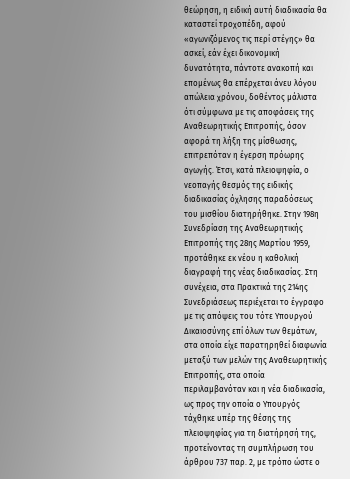θεώρηση, η ειδική αυτή διαδικασία θα καταστεί τροχοπέδη, αφού «αγωνιζόμενος τις περί στέγης» θα ασκεί, εάν έχει δικονομική δυνατότητα, πάντοτε ανακοπή και επομένως θα επέρχεται άνευ λόγου απώλεια χρόνου, δοθέντος μάλιστα ότι σύμφωνα με τις αποφάσεις της Αναθεωρητικής Επιτροπής, όσον αφορά τη λήξη της μίσθωσης, επιτρεπόταν η έγερση πρόωρης αγωγής. Έτσι, κατά πλειοψηφία, ο νεοπαγής θεσμός της ειδικής διαδικασίας όχλησης παραδόσεως του μισθίου διατηρήθηκε. Στην 198η Συνεδρίαση της Αναθεωρητικής Επιτροπής της 28ης Μαρτίου 1959, προτάθηκε εκ νέου η καθολική διαγραφή της νέας διαδικασίας. Στη συνέχεια, στα Πρακτικά της 214ης Συνεδριάσεως περιέχεται το έγγραφο με τις απόψεις του τότε Υπουργού Δικαιοσύνης επί όλων των θεμάτων, στα οποία είχε παρατηρηθεί διαφωνία μεταξύ των μελών της Αναθεωρητικής Επιτροπής, στα οποία περιλαμβανόταν και η νέα διαδικασία, ως προς την οποία ο Υπουργός τάχθηκε υπέρ της θέσης της πλειοψηφίας για τη διατήρησή της, προτείνοντας τη συμπλήρωση του άρθρου 737 παρ. 2, με τρόπο ώστε ο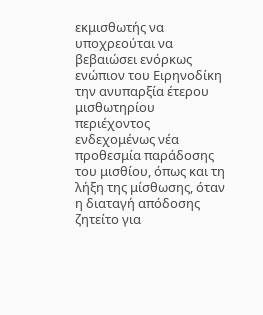εκμισθωτής να υποχρεούται να βεβαιώσει ενόρκως ενώπιον του Ειρηνοδίκη την ανυπαρξία έτερου μισθωτηρίου περιέχοντος ενδεχομένως νέα προθεσμία παράδοσης του μισθίου, όπως και τη λήξη της μίσθωσης, όταν η διαταγή απόδοσης ζητείτο για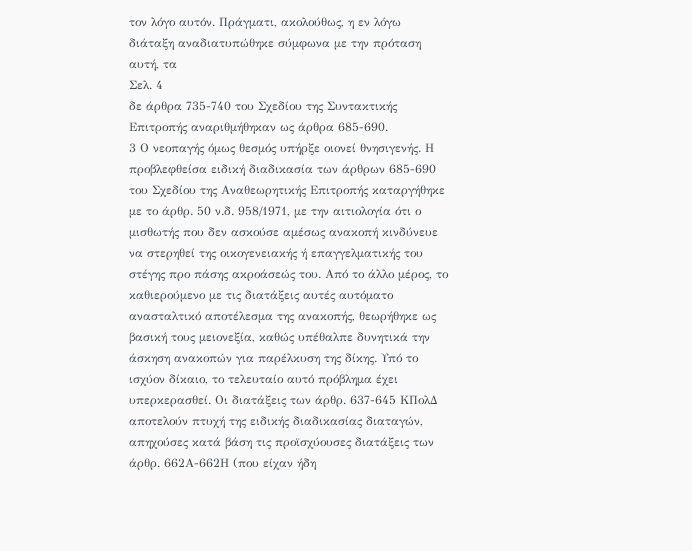τον λόγο αυτόν. Πράγματι, ακολούθως, η εν λόγω διάταξη αναδιατυπώθηκε σύμφωνα με την πρόταση αυτή, τα
Σελ. 4
δε άρθρα 735-740 του Σχεδίου της Συντακτικής Επιτροπής αναριθμήθηκαν ως άρθρα 685-690.
3 Ο νεοπαγής όμως θεσμός υπήρξε οιονεί θνησιγενής. Η προβλεφθείσα ειδική διαδικασία των άρθρων 685-690 του Σχεδίου της Αναθεωρητικής Επιτροπής καταργήθηκε με το άρθρ. 50 ν.δ. 958/1971, με την αιτιολογία ότι ο μισθωτής που δεν ασκούσε αμέσως ανακοπή κινδύνευε να στερηθεί της οικογενειακής ή επαγγελματικής του στέγης προ πάσης ακροάσεώς του. Από το άλλο μέρος, το καθιερούμενο με τις διατάξεις αυτές αυτόματο ανασταλτικό αποτέλεσμα της ανακοπής, θεωρήθηκε ως βασική τους μειονεξία, καθώς υπέθαλπε δυνητικά την άσκηση ανακοπών για παρέλκυση της δίκης. Υπό το ισχύον δίκαιο, το τελευταίο αυτό πρόβλημα έχει υπερκερασθεί. Οι διατάξεις των άρθρ. 637-645 ΚΠολΔ αποτελούν πτυχή της ειδικής διαδικασίας διαταγών, απηχούσες κατά βάση τις προϊσχύουσες διατάξεις των άρθρ. 662Α-662Η (που είχαν ήδη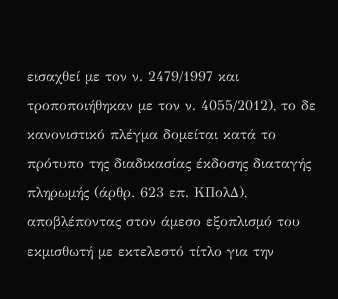εισαχθεί με τον ν. 2479/1997 και τροποποιήθηκαν με τον ν. 4055/2012), το δε κανονιστικό πλέγμα δομείται κατά το πρότυπο της διαδικασίας έκδοσης διαταγής πληρωμής (άρθρ. 623 επ. ΚΠολΔ), αποβλέποντας στον άμεσο εξοπλισμό του εκμισθωτή με εκτελεστό τίτλο για την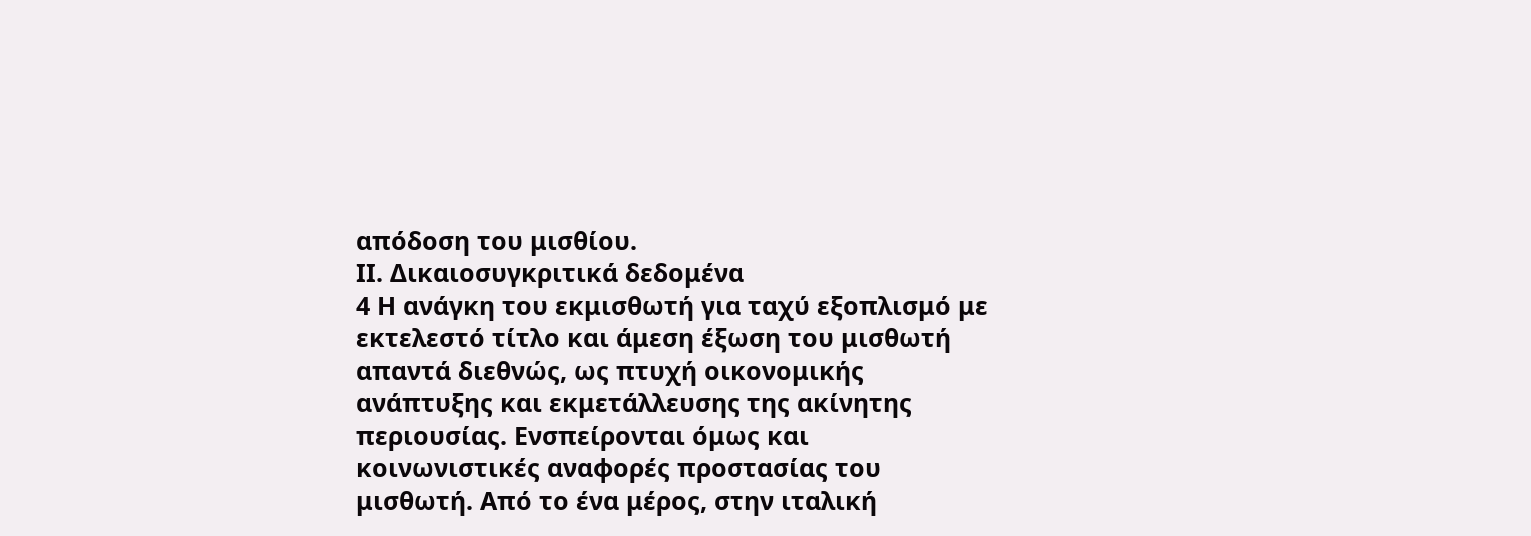απόδοση του μισθίου.
ΙΙ. Δικαιοσυγκριτικά δεδομένα
4 Η ανάγκη του εκμισθωτή για ταχύ εξοπλισμό με εκτελεστό τίτλο και άμεση έξωση του μισθωτή απαντά διεθνώς, ως πτυχή οικονομικής ανάπτυξης και εκμετάλλευσης της ακίνητης περιουσίας. Ενσπείρονται όμως και κοινωνιστικές αναφορές προστασίας του μισθωτή. Από το ένα μέρος, στην ιταλική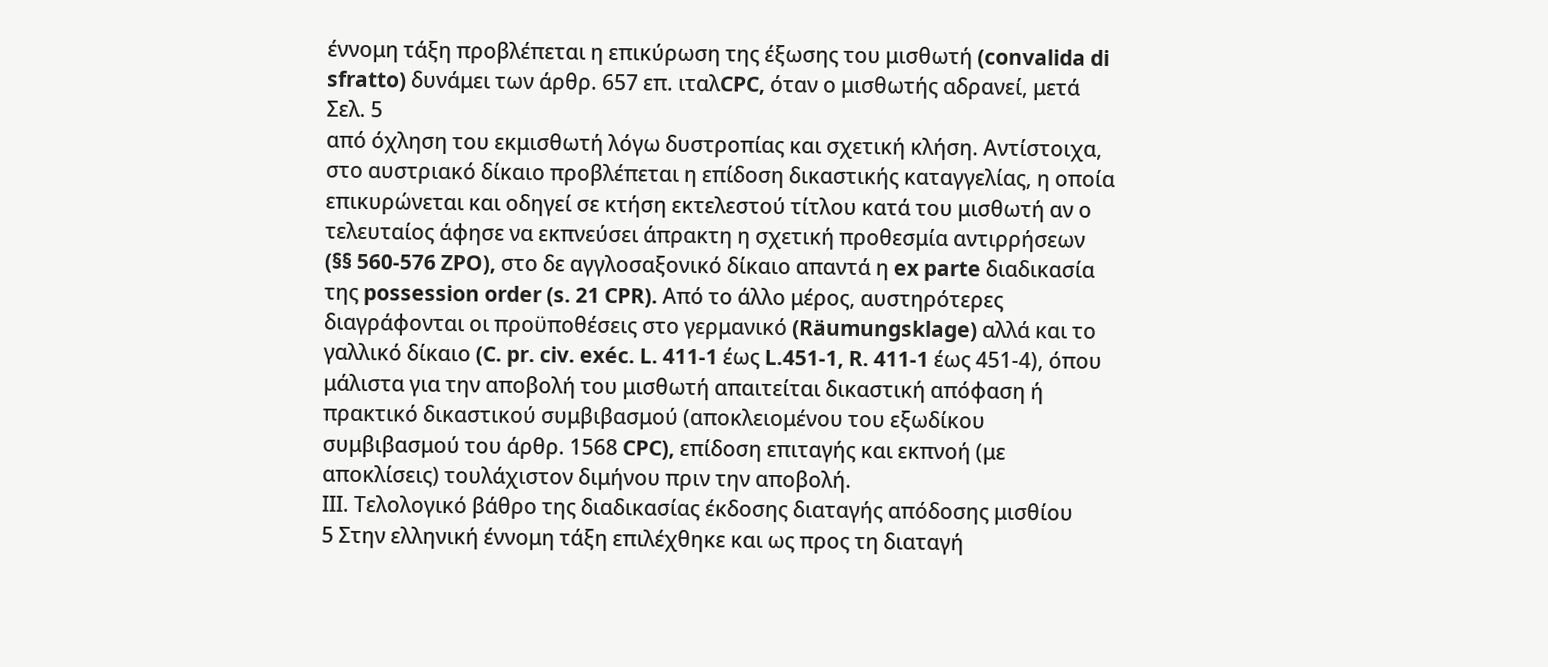έννομη τάξη προβλέπεται η επικύρωση της έξωσης του μισθωτή (convalida di sfratto) δυνάμει των άρθρ. 657 επ. ιταλCPC, όταν ο μισθωτής αδρανεί, μετά
Σελ. 5
από όχληση του εκμισθωτή λόγω δυστροπίας και σχετική κλήση. Αντίστοιχα, στο αυστριακό δίκαιο προβλέπεται η επίδοση δικαστικής καταγγελίας, η οποία επικυρώνεται και οδηγεί σε κτήση εκτελεστού τίτλου κατά του μισθωτή αν ο τελευταίος άφησε να εκπνεύσει άπρακτη η σχετική προθεσμία αντιρρήσεων (§§ 560-576 ZPO), στο δε αγγλοσαξονικό δίκαιο απαντά η ex parte διαδικασία της possession order (s. 21 CPR). Από το άλλο μέρος, αυστηρότερες διαγράφονται οι προϋποθέσεις στο γερμανικό (Räumungsklage) αλλά και το γαλλικό δίκαιο (C. pr. civ. exéc. L. 411-1 έως L.451-1, R. 411-1 έως 451-4), όπου μάλιστα για την αποβολή του μισθωτή απαιτείται δικαστική απόφαση ή πρακτικό δικαστικού συμβιβασμού (αποκλειομένου του εξωδίκου συμβιβασμού του άρθρ. 1568 CPC), επίδοση επιταγής και εκπνοή (με αποκλίσεις) τουλάχιστον διμήνου πριν την αποβολή.
ΙΙΙ. Τελολογικό βάθρο της διαδικασίας έκδοσης διαταγής απόδοσης μισθίου
5 Στην ελληνική έννομη τάξη επιλέχθηκε και ως προς τη διαταγή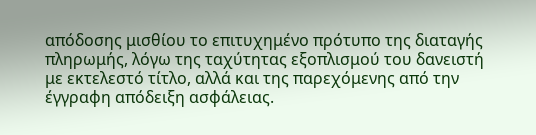απόδοσης μισθίου το επιτυχημένο πρότυπο της διαταγής πληρωμής, λόγω της ταχύτητας εξοπλισμού του δανειστή με εκτελεστό τίτλο, αλλά και της παρεχόμενης από την έγγραφη απόδειξη ασφάλειας.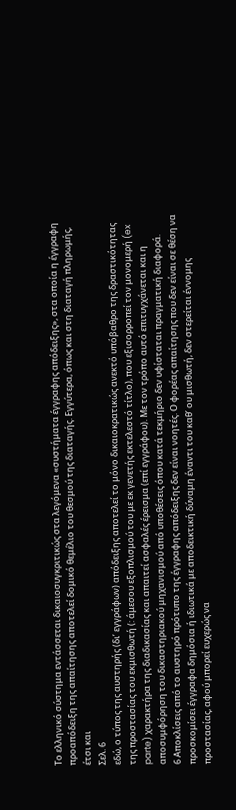Το ελληνικό σύστημα εντάσσεται δικαιοσυγκριτικώς στα λεγόμενα «συστήματα έγγραφης απόδειξης», στα οποία η έγγραφη προαπόδειξη της απαίτησης αποτελεί δομικό θεμέλιο του θεσμού της διαταγής. Εγγύτερα, όπως και στη διαταγή πληρωμής, έτσι και
Σελ. 6
εδώ, ο τύπος της αυστηρής (δι’ εγγράφων) απόδειξης αποτελεί το μόνο δικαιοκρατικώς ανεκτό υπόβαθρο της δραστικότητας της προστασίας του εκμισθωτή (: άμεσου εξοπλισμού του με εκ γενετής εκτελεστό τίτλο), που εξισορροπεί τον μονομερή (ex parte) χαρακτήρα της διαδικασίας και απαιτεί ασφαλές έρεισμα (επί εγγράφου). Με τον τρόπο αυτό επιτυγχάνεται και η αποσυμφόρηση του δικαστηριακού μηχανισμού από υποθέσεις όπου κατά τεκμήριο δεν υφίσταται πραγματική διαφορά.
6 Αποκλίσεις από το αυστηρό πρότυπο της έγγραφης απόδειξης δεν είναι νοητές. Ο φορέας απαίτησης που δεν είναι σε θέση να προσκομίσει έγγραφα δημόσια ή ιδιωτικά με αποδεικτική δύναμη έναντι του καθ’ ου μισθωτή, δεν στερείται έννομης προστασίας, αφού μπορεί ευχερώς να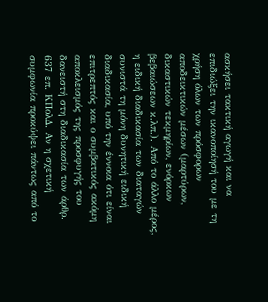ασκήσει τακτική αγωγή και να επιδιώξει την ικανοποίησή του με τη χρήση όλων των πρόσφορων αποδεικτικών μέσων (μαρτύρων, δικαστικών τεκμηρίων, ενόρκων βεβαιώσεων κ.λπ.). Από το άλλο μέρος, η ειδική διαδικασία των διαταγών συνιστά τη μόνη δυνητική ειδική διαδικασία, υπό την έννοια ότι είναι επιτρεπτός και ο συμβατικός ακόμη αποκλεισμός της προσφυγής του δανειστή στη διαδικασία των άρθρ. 637 επ. ΚΠολΔ. Αν η σχετική συμφωνία προκύψει πάντως από το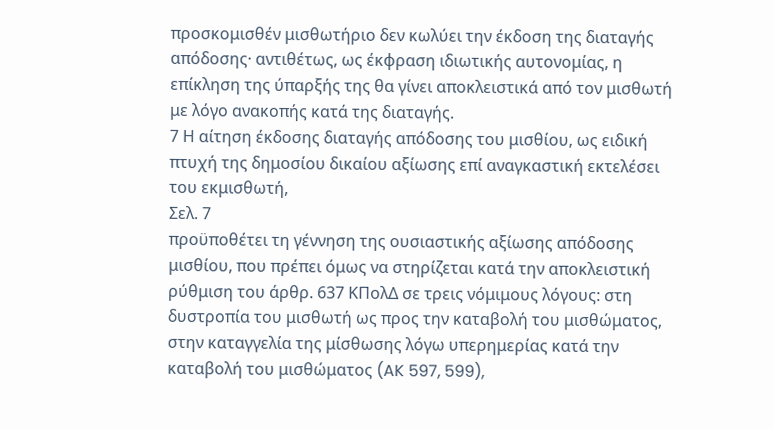προσκομισθέν μισθωτήριο δεν κωλύει την έκδοση της διαταγής απόδοσης· αντιθέτως, ως έκφραση ιδιωτικής αυτονομίας, η επίκληση της ύπαρξής της θα γίνει αποκλειστικά από τον μισθωτή με λόγο ανακοπής κατά της διαταγής.
7 Η αίτηση έκδοσης διαταγής απόδοσης του μισθίου, ως ειδική πτυχή της δημοσίου δικαίου αξίωσης επί αναγκαστική εκτελέσει του εκμισθωτή,
Σελ. 7
προϋποθέτει τη γέννηση της ουσιαστικής αξίωσης απόδοσης μισθίου, που πρέπει όμως να στηρίζεται κατά την αποκλειστική ρύθμιση του άρθρ. 637 ΚΠολΔ σε τρεις νόμιμους λόγους: στη δυστροπία του μισθωτή ως προς την καταβολή του μισθώματος, στην καταγγελία της μίσθωσης λόγω υπερημερίας κατά την καταβολή του μισθώματος (AK 597, 599),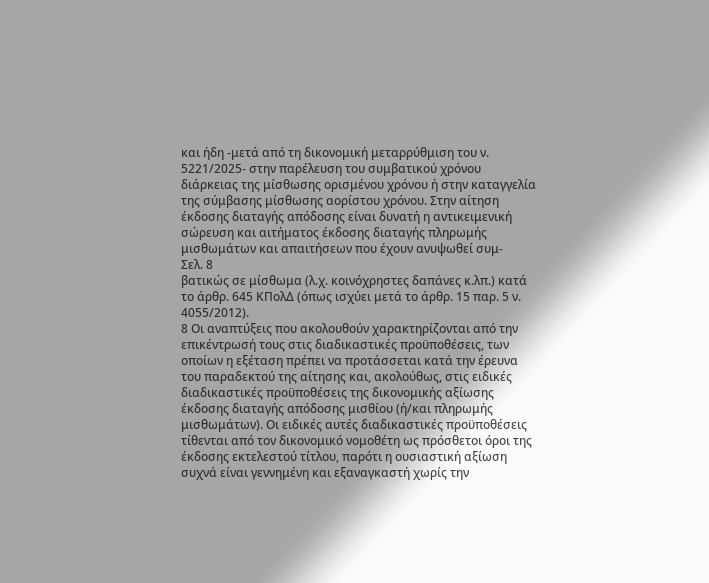και ήδη -μετά από τη δικονομική μεταρρύθμιση του ν. 5221/2025- στην παρέλευση του συμβατικού χρόνου διάρκειας της μίσθωσης ορισμένου χρόνου ή στην καταγγελία της σύμβασης μίσθωσης αορίστου χρόνου. Στην αίτηση έκδοσης διαταγής απόδοσης είναι δυνατή η αντικειμενική σώρευση και αιτήματος έκδοσης διαταγής πληρωμής μισθωμάτων και απαιτήσεων που έχουν ανυψωθεί συμ-
Σελ. 8
βατικώς σε μίσθωμα (λ.χ. κοινόχρηστες δαπάνες κ.λπ.) κατά το άρθρ. 645 ΚΠολΔ (όπως ισχύει μετά το άρθρ. 15 παρ. 5 ν. 4055/2012).
8 Οι αναπτύξεις που ακολουθούν χαρακτηρίζονται από την επικέντρωσή τους στις διαδικαστικές προϋποθέσεις, των οποίων η εξέταση πρέπει να προτάσσεται κατά την έρευνα του παραδεκτού της αίτησης και, ακολούθως, στις ειδικές διαδικαστικές προϋποθέσεις της δικονομικής αξίωσης έκδοσης διαταγής απόδοσης μισθίου (ή/και πληρωμής μισθωμάτων). Οι ειδικές αυτές διαδικαστικές προϋποθέσεις τίθενται από τον δικονομικό νομοθέτη ως πρόσθετοι όροι της έκδοσης εκτελεστού τίτλου, παρότι η ουσιαστική αξίωση συχνά είναι γεννημένη και εξαναγκαστή χωρίς την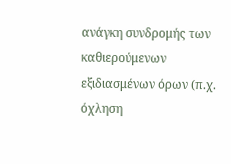ανάγκη συνδρομής των καθιερούμενων εξιδιασμένων όρων (π.χ. όχληση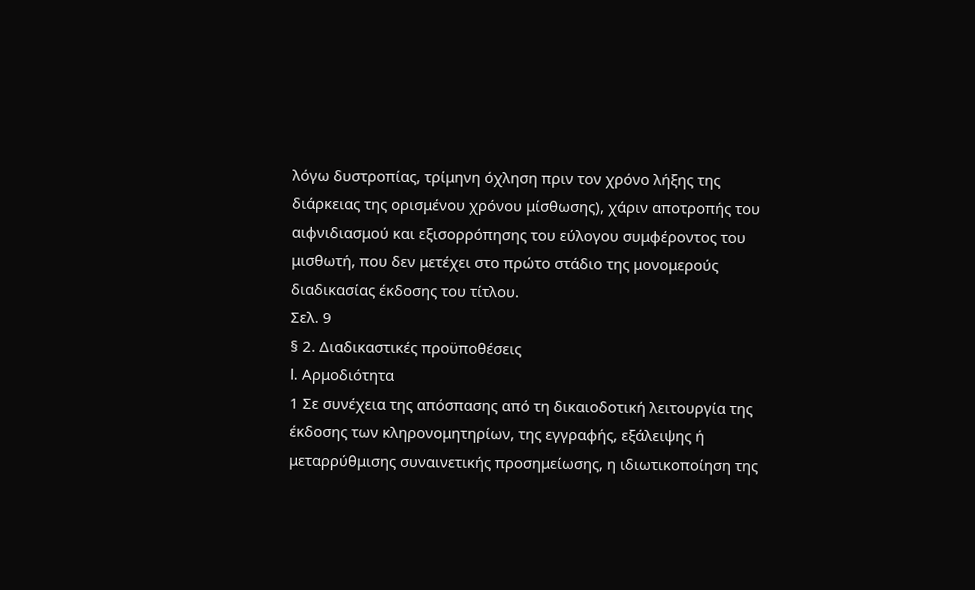λόγω δυστροπίας, τρίμηνη όχληση πριν τον χρόνο λήξης της διάρκειας της ορισμένου χρόνου μίσθωσης), χάριν αποτροπής του αιφνιδιασμού και εξισορρόπησης του εύλογου συμφέροντος του μισθωτή, που δεν μετέχει στο πρώτο στάδιο της μονομερούς διαδικασίας έκδοσης του τίτλου.
Σελ. 9
§ 2. Διαδικαστικές προϋποθέσεις
I. Αρμοδιότητα
1 Σε συνέχεια της απόσπασης από τη δικαιοδοτική λειτουργία της έκδοσης των κληρονομητηρίων, της εγγραφής, εξάλειψης ή μεταρρύθμισης συναινετικής προσημείωσης, η ιδιωτικοποίηση της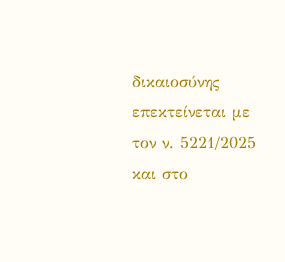δικαιοσύνης επεκτείνεται με τον ν. 5221/2025 και στο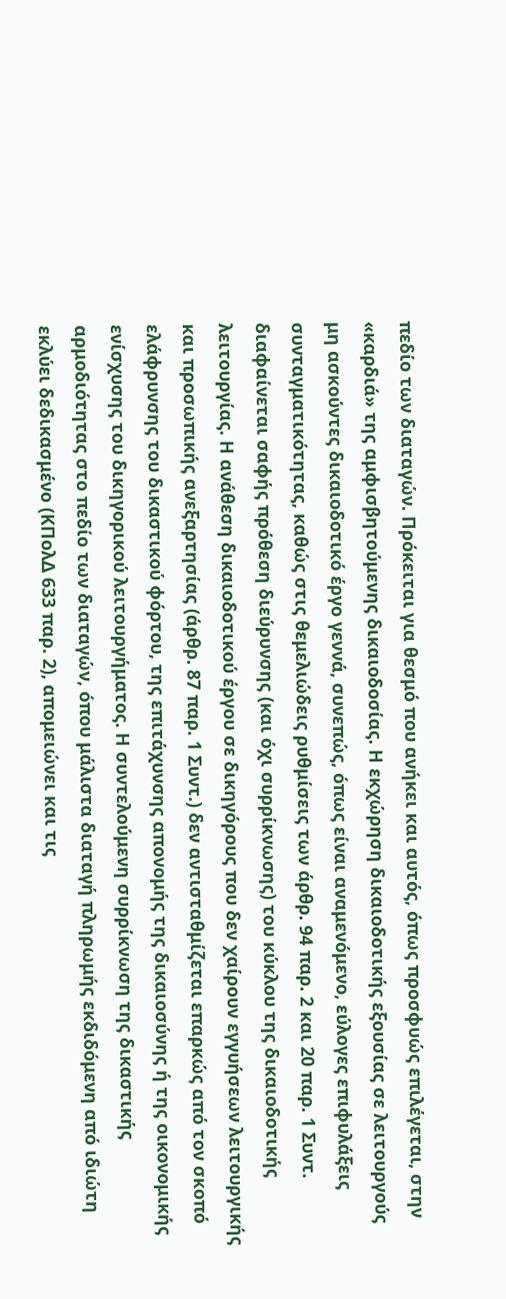πεδίο των διαταγών. Πρόκειται για θεσμό που ανήκει και αυτός, όπως προσφυώς επιλέγεται, στην «καρδιά» της αμφισβητούμενης δικαιοδοσίας. Η εκχώρηση δικαιοδοτικής εξουσίας σε λειτουργούς μη ασκούντες δικαιοδοτικό έργο γεννά, συνεπώς, όπως είναι αναμενόμενο, εύλογες επιφυλάξεις συνταγματικότητας, καθώς στις θεμελιώδεις ρυθμίσεις των άρθρ. 94 παρ. 2 και 20 παρ. 1 Συντ. διαφαίνεται σαφής πρόθεση διεύρυνσης (και όχι συρρίκνωσης) του κύκλου της δικαιοδοτικής λειτουργίας. Η ανάθεση δικαιοδοτικού έργου σε δικηγόρους που δεν χαίρουν εγγυήσεων λειτουργικής και προσωπικής ανεξαρτησίας (άρθρ. 87 παρ. 1 Συντ.) δεν αντισταθμίζεται επαρκώς από τον σκοπό ελάφρυνσης του δικαστικού φόρτου, της επιτάχυνσης απονομής της δικαιοσύνης ή της οικονομικής ενίσχυσης του δικηγορικού λειτουργήματος. Η συντελούμενη συρρίκνωση της δικαστικής αρμοδιότητας στο πεδίο των διαταγών, όπου μάλιστα διαταγή πληρωμής εκδιδόμενη από ιδιώτη εκλύει δεδικασμένο (ΚΠολΔ 633 παρ. 2), απομειώνει και τις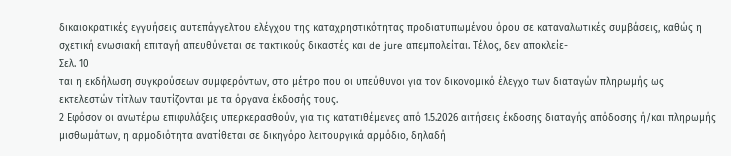δικαιοκρατικές εγγυήσεις αυτεπάγγελτου ελέγχου της καταχρηστικότητας προδιατυπωμένου όρου σε καταναλωτικές συμβάσεις, καθώς η σχετική ενωσιακή επιταγή απευθύνεται σε τακτικούς δικαστές και de jure απεμπολείται. Τέλος, δεν αποκλείε-
Σελ. 10
ται η εκδήλωση συγκρούσεων συμφερόντων, στο μέτρο που οι υπεύθυνοι για τον δικονομικό έλεγχο των διαταγών πληρωμής ως εκτελεστών τίτλων ταυτίζονται με τα όργανα έκδοσής τους.
2 Εφόσον οι ανωτέρω επιφυλάξεις υπερκερασθούν, για τις κατατιθέμενες από 1.5.2026 αιτήσεις έκδοσης διαταγής απόδοσης ή/και πληρωμής μισθωμάτων, η αρμοδιότητα ανατίθεται σε δικηγόρο λειτουργικά αρμόδιο, δηλαδή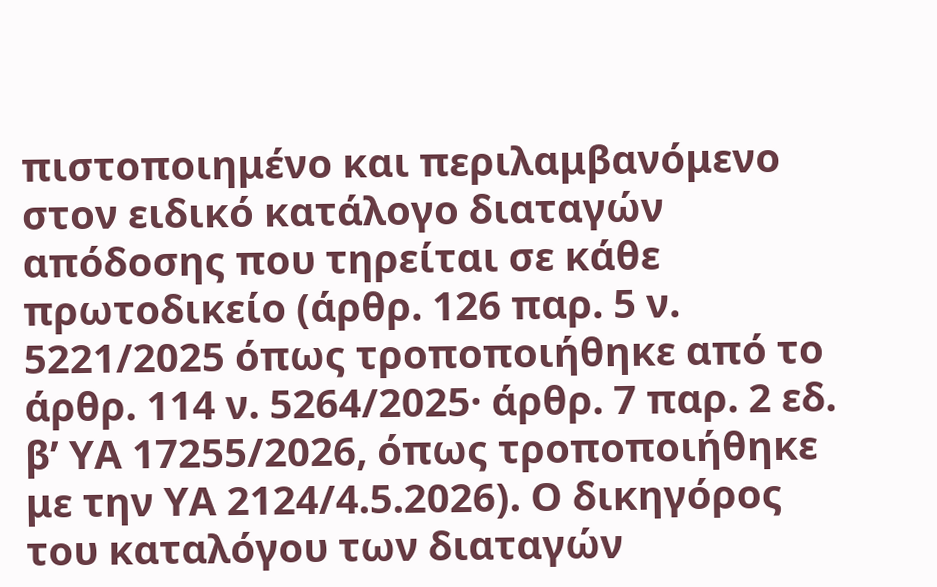πιστοποιημένο και περιλαμβανόμενο στον ειδικό κατάλογο διαταγών απόδοσης που τηρείται σε κάθε πρωτοδικείο (άρθρ. 126 παρ. 5 ν. 5221/2025 όπως τροποποιήθηκε από το άρθρ. 114 ν. 5264/2025· άρθρ. 7 παρ. 2 εδ. β’ ΥΑ 17255/2026, όπως τροποποιήθηκε με την ΥΑ 2124/4.5.2026). Ο δικηγόρος του καταλόγου των διαταγών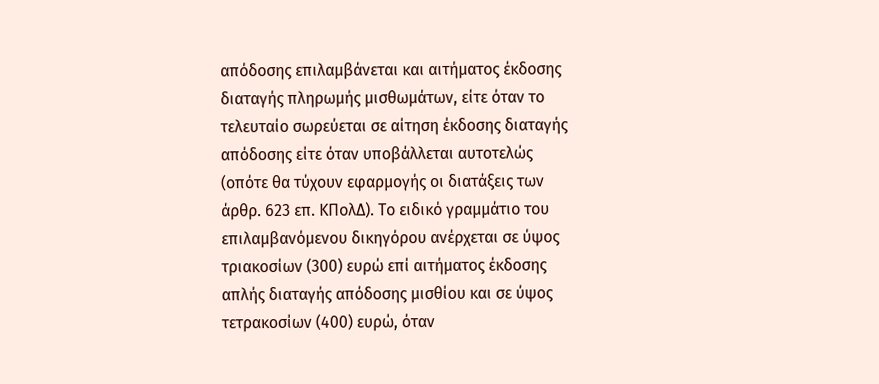απόδοσης επιλαμβάνεται και αιτήματος έκδοσης διαταγής πληρωμής μισθωμάτων, είτε όταν το τελευταίο σωρεύεται σε αίτηση έκδοσης διαταγής απόδοσης είτε όταν υποβάλλεται αυτοτελώς (οπότε θα τύχουν εφαρμογής οι διατάξεις των άρθρ. 623 επ. ΚΠολΔ). Το ειδικό γραμμάτιο του επιλαμβανόμενου δικηγόρου ανέρχεται σε ύψος τριακοσίων (300) ευρώ επί αιτήματος έκδοσης απλής διαταγής απόδοσης μισθίου και σε ύψος τετρακοσίων (400) ευρώ, όταν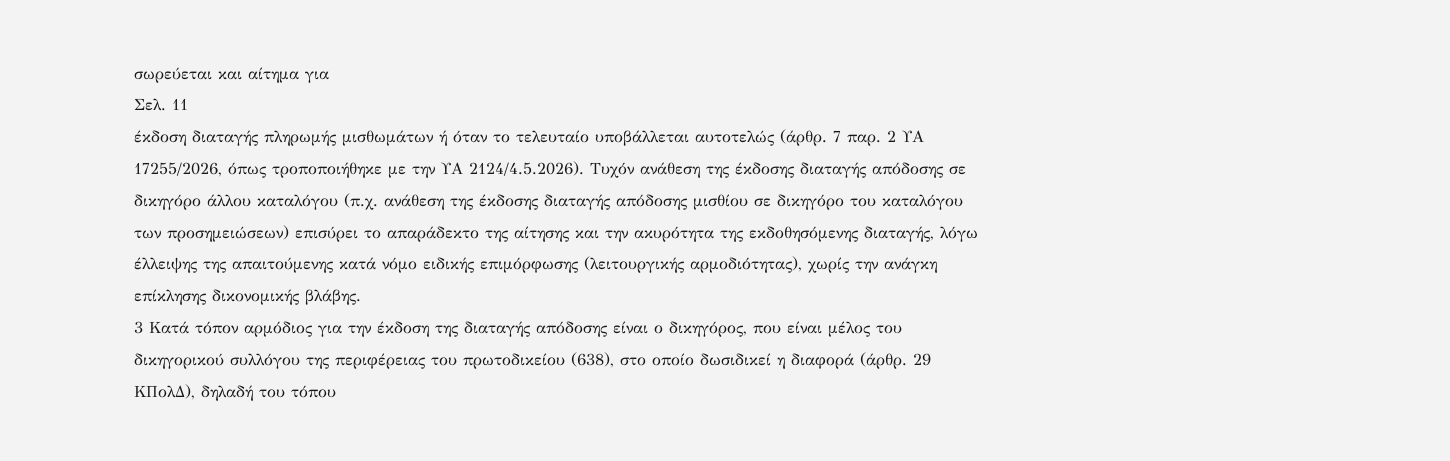σωρεύεται και αίτημα για
Σελ. 11
έκδοση διαταγής πληρωμής μισθωμάτων ή όταν το τελευταίο υποβάλλεται αυτοτελώς (άρθρ. 7 παρ. 2 ΥΑ 17255/2026, όπως τροποποιήθηκε με την ΥΑ 2124/4.5.2026). Τυχόν ανάθεση της έκδοσης διαταγής απόδοσης σε δικηγόρο άλλου καταλόγου (π.χ. ανάθεση της έκδοσης διαταγής απόδοσης μισθίου σε δικηγόρο του καταλόγου των προσημειώσεων) επισύρει το απαράδεκτο της αίτησης και την ακυρότητα της εκδοθησόμενης διαταγής, λόγω έλλειψης της απαιτούμενης κατά νόμο ειδικής επιμόρφωσης (λειτουργικής αρμοδιότητας), χωρίς την ανάγκη επίκλησης δικονομικής βλάβης.
3 Κατά τόπον αρμόδιος για την έκδοση της διαταγής απόδοσης είναι ο δικηγόρος, που είναι μέλος του δικηγορικού συλλόγου της περιφέρειας του πρωτοδικείου (638), στο οποίο δωσιδικεί η διαφορά (άρθρ. 29 ΚΠολΔ), δηλαδή του τόπου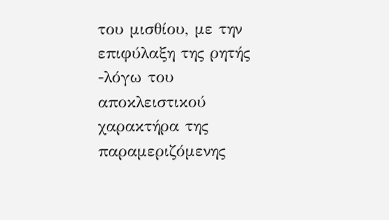του μισθίου, με την επιφύλαξη της ρητής -λόγω του αποκλειστικού χαρακτήρα της παραμεριζόμενης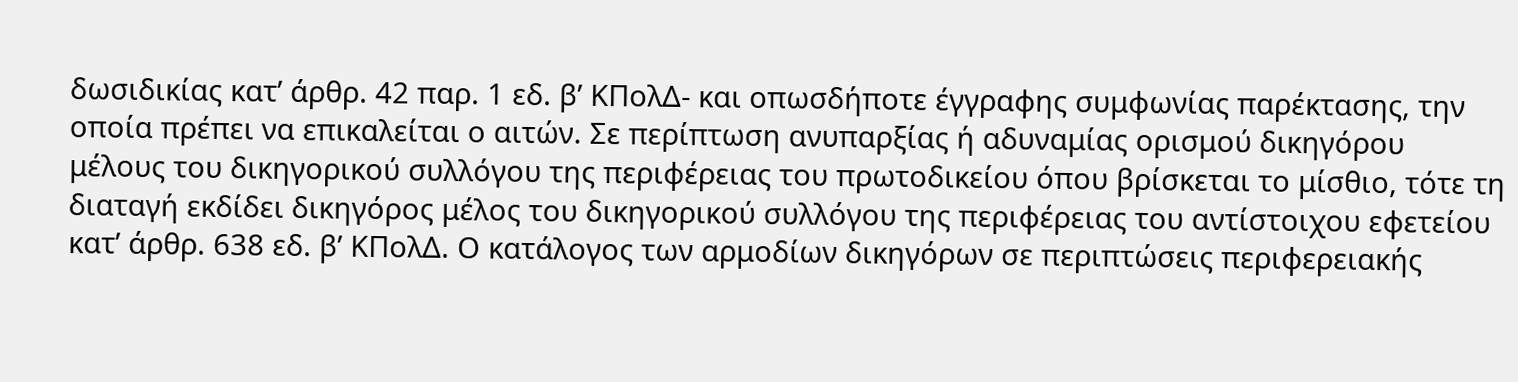δωσιδικίας κατ’ άρθρ. 42 παρ. 1 εδ. β’ ΚΠολΔ- και οπωσδήποτε έγγραφης συμφωνίας παρέκτασης, την οποία πρέπει να επικαλείται ο αιτών. Σε περίπτωση ανυπαρξίας ή αδυναμίας ορισμού δικηγόρου μέλους του δικηγορικού συλλόγου της περιφέρειας του πρωτοδικείου όπου βρίσκεται το μίσθιο, τότε τη διαταγή εκδίδει δικηγόρος μέλος του δικηγορικού συλλόγου της περιφέρειας του αντίστοιχου εφετείου κατ’ άρθρ. 638 εδ. β’ ΚΠολΔ. Ο κατάλογος των αρμοδίων δικηγόρων σε περιπτώσεις περιφερειακής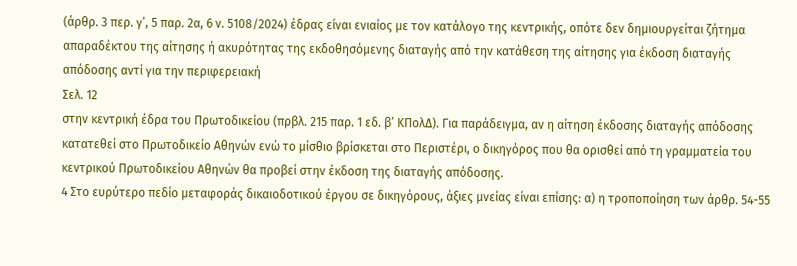(άρθρ. 3 περ. γ’, 5 παρ. 2α, 6 ν. 5108/2024) έδρας είναι ενιαίος με τον κατάλογο της κεντρικής, οπότε δεν δημιουργείται ζήτημα απαραδέκτου της αίτησης ή ακυρότητας της εκδοθησόμενης διαταγής από την κατάθεση της αίτησης για έκδοση διαταγής απόδοσης αντί για την περιφερειακή
Σελ. 12
στην κεντρική έδρα του Πρωτοδικείου (πρβλ. 215 παρ. 1 εδ. β’ ΚΠολΔ). Για παράδειγμα, αν η αίτηση έκδοσης διαταγής απόδοσης κατατεθεί στο Πρωτοδικείο Αθηνών ενώ το μίσθιο βρίσκεται στο Περιστέρι, ο δικηγόρος που θα ορισθεί από τη γραμματεία του κεντρικού Πρωτοδικείου Αθηνών θα προβεί στην έκδοση της διαταγής απόδοσης.
4 Στο ευρύτερο πεδίο μεταφοράς δικαιοδοτικού έργου σε δικηγόρους, άξιες μνείας είναι επίσης: α) η τροποποίηση των άρθρ. 54-55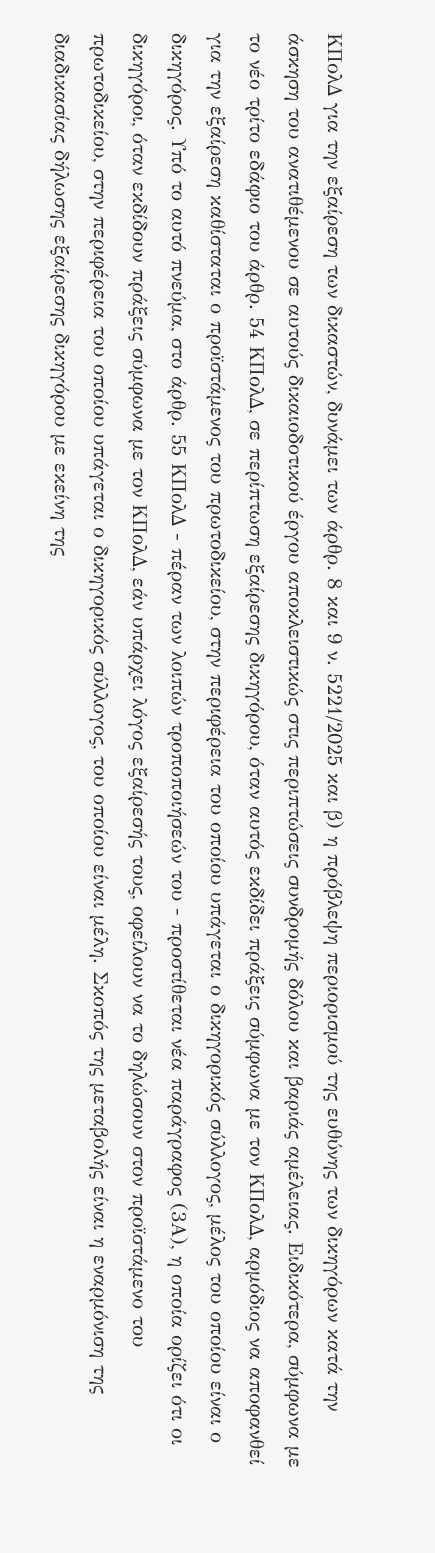ΚΠολΔ για την εξαίρεση των δικαστών, δυνάμει των άρθρ. 8 και 9 ν. 5221/2025 και β) η πρόβλεψη περιορισμού της ευθύνης των δικηγόρων κατά την άσκηση του ανατιθέμενου σε αυτούς δικαιοδοτικού έργου αποκλειστικώς στις περιπτώσεις συνδρομής δόλου και βαριάς αμέλειας. Ειδικότερα, σύμφωνα με το νέο τρίτο εδάφιο του άρθρ. 54 ΚΠολΔ, σε περίπτωση εξαίρεσης δικηγόρου, όταν αυτός εκδίδει πράξεις σύμφωνα με τον ΚΠολΔ, αρμόδιος να αποφανθεί για την εξαίρεση καθίσταται ο προϊστάμενος του πρωτοδικείου, στην περιφέρεια του οποίου υπάγεται ο δικηγορικός σύλλογος, μέλος του οποίου είναι ο δικηγόρος. Υπό το αυτό πνεύμα, στο άρθρ. 55 ΚΠολΔ - πέραν των λοιπών τροποποιήσεών του - προστίθεται νέα παράγραφος (3Α), η οποία ορίζει ότι οι δικηγόροι, όταν εκδίδουν πράξεις σύμφωνα με τον ΚΠολΔ, εάν υπάρχει λόγος εξαίρεσής τους, οφείλουν να το δηλώσουν στον προϊστάμενο του πρωτοδικείου, στην περιφέρεια του οποίου υπάγεται ο δικηγορικός σύλλογος, του οποίου είναι μέλη. Σκοπός της μεταβολής είναι η εναρμόνιση της διαδικασίας δήλωσης εξαίρεσης δικηγόρου με εκείνη της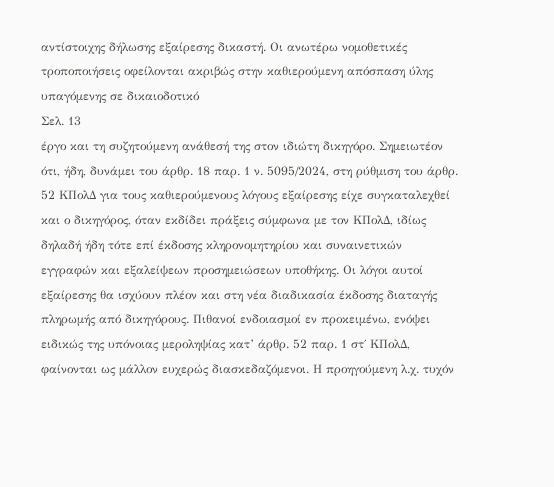αντίστοιχης δήλωσης εξαίρεσης δικαστή. Οι ανωτέρω νομοθετικές τροποποιήσεις οφείλονται ακριβώς στην καθιερούμενη απόσπαση ύλης υπαγόμενης σε δικαιοδοτικό
Σελ. 13
έργο και τη συζητούμενη ανάθεσή της στον ιδιώτη δικηγόρο. Σημειωτέον ότι, ήδη, δυνάμει του άρθρ. 18 παρ. 1 ν. 5095/2024, στη ρύθμιση του άρθρ. 52 ΚΠολΔ για τους καθιερούμενους λόγους εξαίρεσης είχε συγκαταλεχθεί και ο δικηγόρος, όταν εκδίδει πράξεις σύμφωνα με τον ΚΠολΔ, ιδίως δηλαδή ήδη τότε επί έκδοσης κληρονομητηρίου και συναινετικών εγγραφών και εξαλείψεων προσημειώσεων υποθήκης. Οι λόγοι αυτοί εξαίρεσης θα ισχύουν πλέον και στη νέα διαδικασία έκδοσης διαταγής πληρωμής από δικηγόρους. Πιθανοί ενδοιασμοί εν προκειμένω, ενόψει ειδικώς της υπόνοιας μεροληψίας κατ’ άρθρ. 52 παρ. 1 στ΄ ΚΠολΔ, φαίνονται ως μάλλον ευχερώς διασκεδαζόμενοι. Η προηγούμενη λ.χ. τυχόν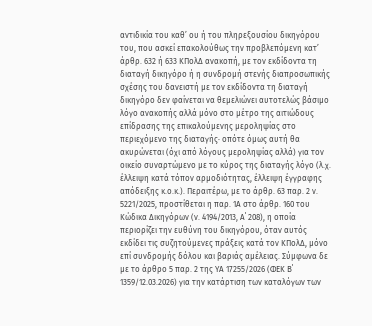αντιδικία του καθ’ ου ή του πληρεξουσίου δικηγόρου του, που ασκεί επακολούθως την προβλεπόμενη κατ’ άρθρ. 632 ή 633 ΚΠολΔ ανακοπή, με τον εκδίδοντα τη διαταγή δικηγόρο ή η συνδρομή στενής διαπροσωπικής σχέσης του δανειστή με τον εκδίδοντα τη διαταγή δικηγόρο δεν φαίνεται να θεμελιώνει αυτοτελώς βάσιμο λόγο ανακοπής αλλά μόνο στο μέτρο της αιτιώδους επίδρασης της επικαλούμενης μεροληψίας στο περιεχόμενο της διαταγής· οπότε όμως αυτή θα ακυρώνεται (όχι από λόγους μεροληψίας αλλά) για τον οικείο συναρτώμενο με το κύρος της διαταγής λόγο (λ.χ. έλλειψη κατά τόπον αρμοδιότητας, έλλειψη έγγραφης απόδειξης κ.ο.κ.). Περαιτέρω, με το άρθρ. 63 παρ. 2 ν. 5221/2025, προστίθεται η παρ. 1Α στο άρθρ. 160 του Κώδικα Δικηγόρων (ν. 4194/2013, Α΄ 208), η οποία περιορίζει την ευθύνη του δικηγόρου, όταν αυτός εκδίδει τις συζητούμενες πράξεις κατά τον ΚΠολΔ, μόνο επί συνδρομής δόλου και βαριάς αμέλειας. Σύμφωνα δε με το άρθρο 5 παρ. 2 της ΥΑ 17255/2026 (ΦΕΚ Β΄ 1359/12.03.2026) για την κατάρτιση των καταλόγων των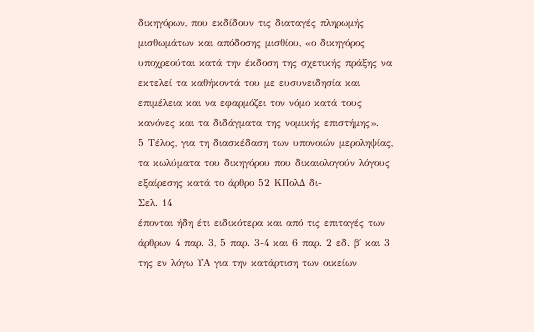δικηγόρων, που εκδίδουν τις διαταγές πληρωμής μισθωμάτων και απόδοσης μισθίου, «ο δικηγόρος υποχρεούται κατά την έκδοση της σχετικής πράξης να εκτελεί τα καθήκοντά του με ευσυνειδησία και επιμέλεια και να εφαρμόζει τον νόμο κατά τους κανόνες και τα διδάγματα της νομικής επιστήμης».
5 Τέλος, για τη διασκέδαση των υπονοιών μεροληψίας, τα κωλύματα του δικηγόρου που δικαιολογούν λόγους εξαίρεσης κατά το άρθρο 52 ΚΠολΔ δι-
Σελ. 14
έπονται ήδη έτι ειδικότερα και από τις επιταγές των άρθρων 4 παρ. 3, 5 παρ. 3-4 και 6 παρ. 2 εδ. β΄ και 3 της εν λόγω ΥΑ για την κατάρτιση των οικείων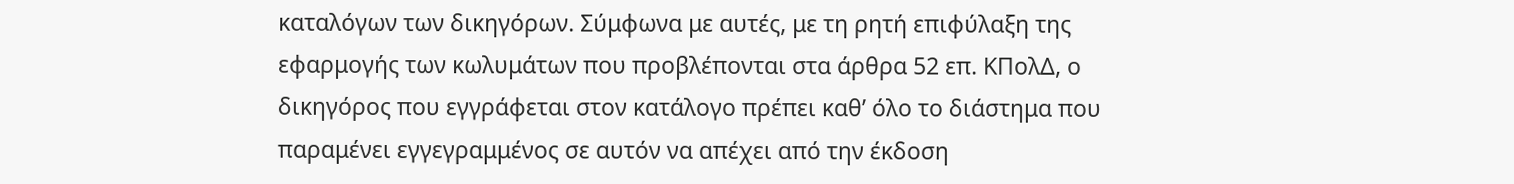καταλόγων των δικηγόρων. Σύμφωνα με αυτές, με τη ρητή επιφύλαξη της εφαρμογής των κωλυμάτων που προβλέπονται στα άρθρα 52 επ. ΚΠολΔ, ο δικηγόρος που εγγράφεται στον κατάλογο πρέπει καθ’ όλο το διάστημα που παραμένει εγγεγραμμένος σε αυτόν να απέχει από την έκδοση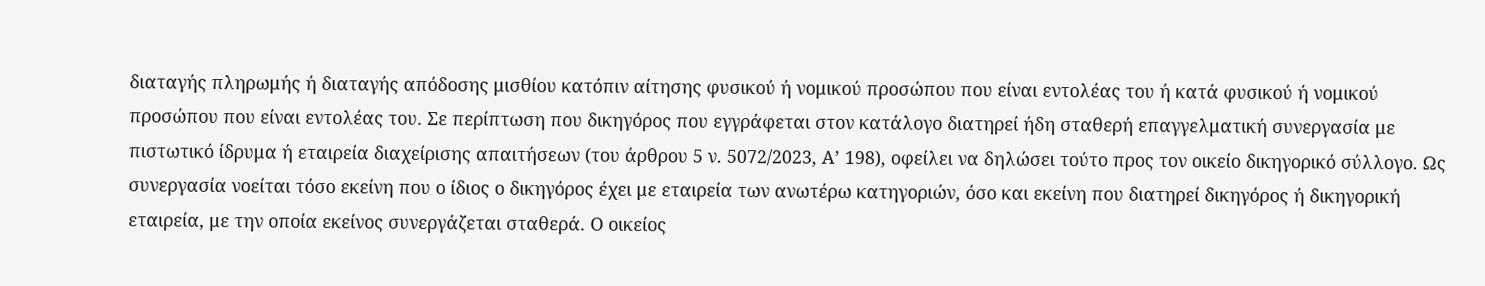διαταγής πληρωμής ή διαταγής απόδοσης μισθίου κατόπιν αίτησης φυσικού ή νομικού προσώπου που είναι εντολέας του ή κατά φυσικού ή νομικού προσώπου που είναι εντολέας του. Σε περίπτωση που δικηγόρος που εγγράφεται στον κατάλογο διατηρεί ήδη σταθερή επαγγελματική συνεργασία με πιστωτικό ίδρυμα ή εταιρεία διαχείρισης απαιτήσεων (του άρθρου 5 ν. 5072/2023, Α’ 198), οφείλει να δηλώσει τούτο προς τον οικείο δικηγορικό σύλλογο. Ως συνεργασία νοείται τόσο εκείνη που ο ίδιος ο δικηγόρος έχει με εταιρεία των ανωτέρω κατηγοριών, όσο και εκείνη που διατηρεί δικηγόρος ή δικηγορική εταιρεία, με την οποία εκείνος συνεργάζεται σταθερά. Ο οικείος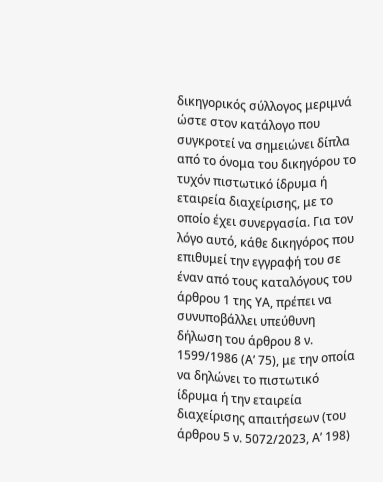δικηγορικός σύλλογος μεριμνά ώστε στον κατάλογο που συγκροτεί να σημειώνει δίπλα από το όνομα του δικηγόρου το τυχόν πιστωτικό ίδρυμα ή εταιρεία διαχείρισης, με το οποίο έχει συνεργασία. Για τον λόγο αυτό, κάθε δικηγόρος που επιθυμεί την εγγραφή του σε έναν από τους καταλόγους του άρθρου 1 της ΥΑ, πρέπει να συνυποβάλλει υπεύθυνη δήλωση του άρθρου 8 ν. 1599/1986 (Α’ 75), με την οποία να δηλώνει το πιστωτικό ίδρυμα ή την εταιρεία διαχείρισης απαιτήσεων (του άρθρου 5 ν. 5072/2023, Α’ 198)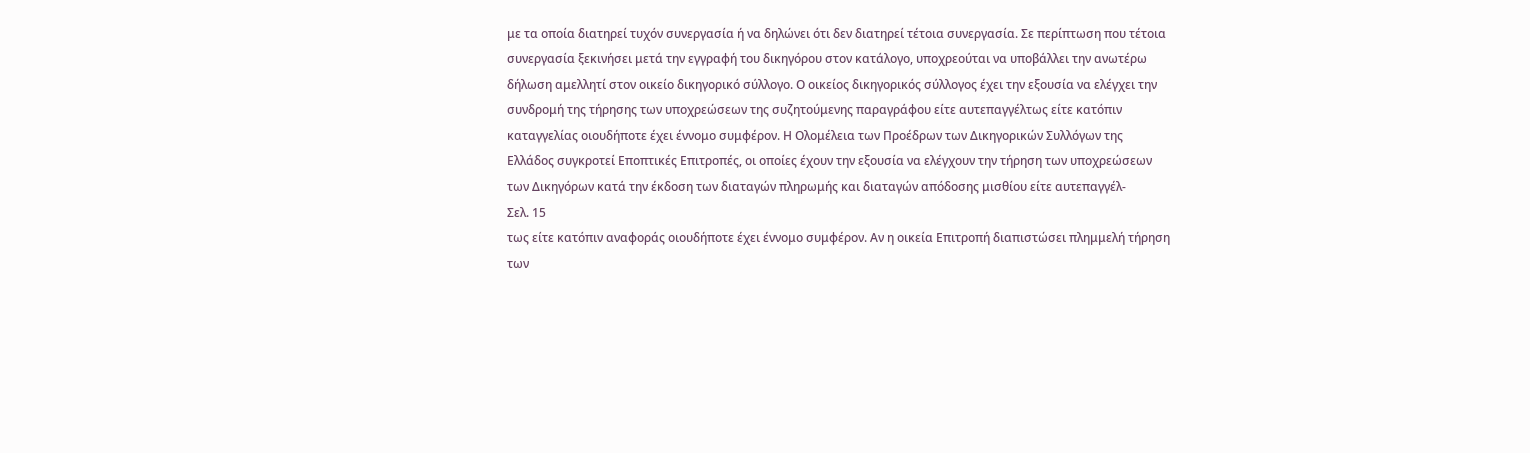με τα οποία διατηρεί τυχόν συνεργασία ή να δηλώνει ότι δεν διατηρεί τέτοια συνεργασία. Σε περίπτωση που τέτοια συνεργασία ξεκινήσει μετά την εγγραφή του δικηγόρου στον κατάλογο, υποχρεούται να υποβάλλει την ανωτέρω δήλωση αμελλητί στον οικείο δικηγορικό σύλλογο. Ο οικείος δικηγορικός σύλλογος έχει την εξουσία να ελέγχει την συνδρομή της τήρησης των υποχρεώσεων της συζητούμενης παραγράφου είτε αυτεπαγγέλτως είτε κατόπιν καταγγελίας οιουδήποτε έχει έννομο συμφέρον. Η Ολομέλεια των Προέδρων των Δικηγορικών Συλλόγων της Ελλάδος συγκροτεί Εποπτικές Επιτροπές, οι οποίες έχουν την εξουσία να ελέγχουν την τήρηση των υποχρεώσεων των Δικηγόρων κατά την έκδοση των διαταγών πληρωμής και διαταγών απόδοσης μισθίου είτε αυτεπαγγέλ-
Σελ. 15
τως είτε κατόπιν αναφοράς οιουδήποτε έχει έννομο συμφέρον. Αν η οικεία Επιτροπή διαπιστώσει πλημμελή τήρηση των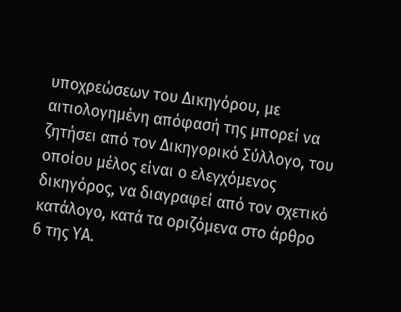υποχρεώσεων του Δικηγόρου, με αιτιολογημένη απόφασή της μπορεί να ζητήσει από τον Δικηγορικό Σύλλογο, του οποίου μέλος είναι ο ελεγχόμενος δικηγόρος, να διαγραφεί από τον σχετικό κατάλογο, κατά τα οριζόμενα στο άρθρο 6 της ΥΑ.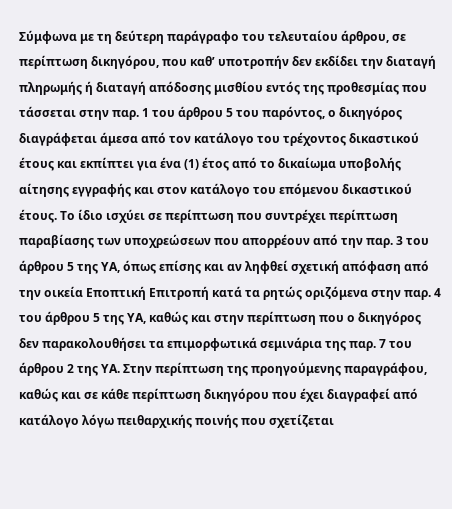Σύμφωνα με τη δεύτερη παράγραφο του τελευταίου άρθρου, σε περίπτωση δικηγόρου, που καθ’ υποτροπήν δεν εκδίδει την διαταγή πληρωμής ή διαταγή απόδοσης μισθίου εντός της προθεσμίας που τάσσεται στην παρ. 1 του άρθρου 5 του παρόντος, ο δικηγόρος διαγράφεται άμεσα από τον κατάλογο του τρέχοντος δικαστικού έτους και εκπίπτει για ένα (1) έτος από το δικαίωμα υποβολής αίτησης εγγραφής και στον κατάλογο του επόμενου δικαστικού έτους. Το ίδιο ισχύει σε περίπτωση που συντρέχει περίπτωση παραβίασης των υποχρεώσεων που απορρέουν από την παρ. 3 του άρθρου 5 της ΥΑ, όπως επίσης και αν ληφθεί σχετική απόφαση από την οικεία Εποπτική Επιτροπή κατά τα ρητώς οριζόμενα στην παρ. 4 του άρθρου 5 της ΥΑ, καθώς και στην περίπτωση που ο δικηγόρος δεν παρακολουθήσει τα επιμορφωτικά σεμινάρια της παρ. 7 του άρθρου 2 της ΥΑ. Στην περίπτωση της προηγούμενης παραγράφου, καθώς και σε κάθε περίπτωση δικηγόρου που έχει διαγραφεί από κατάλογο λόγω πειθαρχικής ποινής που σχετίζεται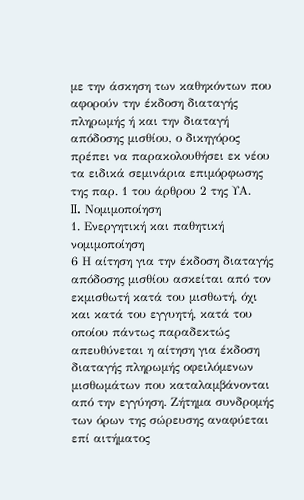με την άσκηση των καθηκόντων που αφορούν την έκδοση διαταγής πληρωμής ή και την διαταγή απόδοσης μισθίου, ο δικηγόρος πρέπει να παρακολουθήσει εκ νέου τα ειδικά σεμινάρια επιμόρφωσης της παρ. 1 του άρθρου 2 της ΥΑ.
II. Νομιμοποίηση
1. Ενεργητική και παθητική νομιμοποίηση
6 Η αίτηση για την έκδοση διαταγής απόδοσης μισθίου ασκείται από τον εκμισθωτή κατά του μισθωτή, όχι και κατά του εγγυητή, κατά του οποίου πάντως παραδεκτώς απευθύνεται η αίτηση για έκδοση διαταγής πληρωμής οφειλόμενων μισθωμάτων που καταλαμβάνονται από την εγγύηση. Ζήτημα συνδρομής των όρων της σώρευσης αναφύεται επί αιτήματος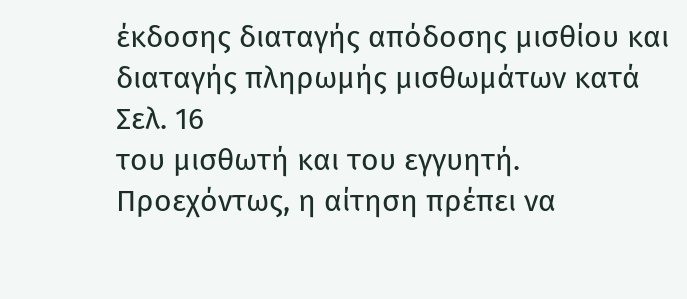έκδοσης διαταγής απόδοσης μισθίου και διαταγής πληρωμής μισθωμάτων κατά
Σελ. 16
του μισθωτή και του εγγυητή. Προεχόντως, η αίτηση πρέπει να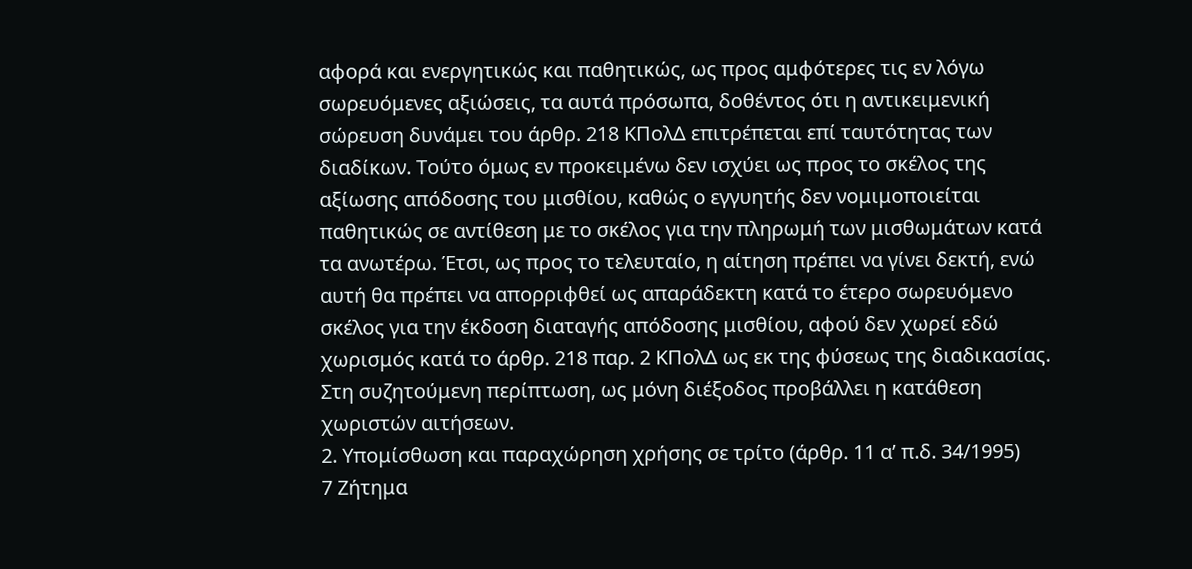αφορά και ενεργητικώς και παθητικώς, ως προς αμφότερες τις εν λόγω σωρευόμενες αξιώσεις, τα αυτά πρόσωπα, δοθέντος ότι η αντικειμενική σώρευση δυνάμει του άρθρ. 218 ΚΠολΔ επιτρέπεται επί ταυτότητας των διαδίκων. Τούτο όμως εν προκειμένω δεν ισχύει ως προς το σκέλος της αξίωσης απόδοσης του μισθίου, καθώς ο εγγυητής δεν νομιμοποιείται παθητικώς σε αντίθεση με το σκέλος για την πληρωμή των μισθωμάτων κατά τα ανωτέρω. Έτσι, ως προς το τελευταίο, η αίτηση πρέπει να γίνει δεκτή, ενώ αυτή θα πρέπει να απορριφθεί ως απαράδεκτη κατά το έτερο σωρευόμενο σκέλος για την έκδοση διαταγής απόδοσης μισθίου, αφού δεν χωρεί εδώ χωρισμός κατά το άρθρ. 218 παρ. 2 ΚΠολΔ ως εκ της φύσεως της διαδικασίας. Στη συζητούμενη περίπτωση, ως μόνη διέξοδος προβάλλει η κατάθεση χωριστών αιτήσεων.
2. Υπομίσθωση και παραχώρηση χρήσης σε τρίτο (άρθρ. 11 α’ π.δ. 34/1995)
7 Ζήτημα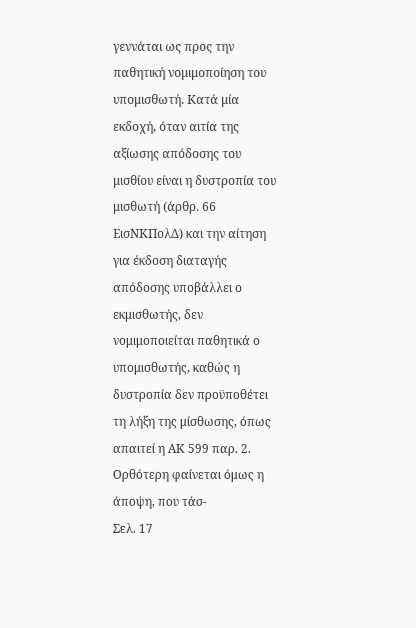γεννάται ως προς την παθητική νομιμοποίηση του υπομισθωτή. Κατά μία εκδοχή, όταν αιτία της αξίωσης απόδοσης του μισθίου είναι η δυστροπία του μισθωτή (άρθρ. 66 ΕισΝΚΠολΔ) και την αίτηση για έκδοση διαταγής απόδοσης υποβάλλει ο εκμισθωτής, δεν νομιμοποιείται παθητικά ο υπομισθωτής, καθώς η δυστροπία δεν προϋποθέτει τη λήξη της μίσθωσης, όπως απαιτεί η ΑΚ 599 παρ. 2. Ορθότερη φαίνεται όμως η άποψη, που τάσ-
Σελ. 17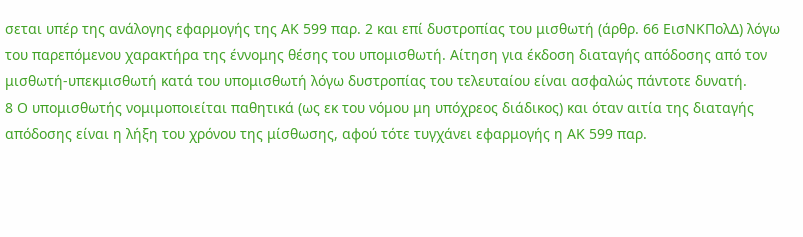σεται υπέρ της ανάλογης εφαρμογής της ΑΚ 599 παρ. 2 και επί δυστροπίας του μισθωτή (άρθρ. 66 ΕισΝΚΠολΔ) λόγω του παρεπόμενου χαρακτήρα της έννομης θέσης του υπομισθωτή. Αίτηση για έκδοση διαταγής απόδοσης από τον μισθωτή-υπεκμισθωτή κατά του υπομισθωτή λόγω δυστροπίας του τελευταίου είναι ασφαλώς πάντοτε δυνατή.
8 Ο υπομισθωτής νομιμοποιείται παθητικά (ως εκ του νόμου μη υπόχρεος διάδικος) και όταν αιτία της διαταγής απόδοσης είναι η λήξη του χρόνου της μίσθωσης, αφού τότε τυγχάνει εφαρμογής η ΑΚ 599 παρ.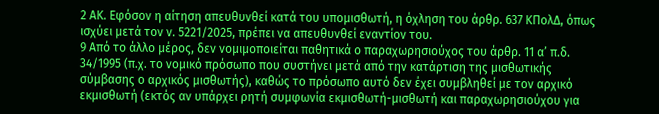2 ΑΚ. Εφόσον η αίτηση απευθυνθεί κατά του υπομισθωτή, η όχληση του άρθρ. 637 ΚΠολΔ, όπως ισχύει μετά τον ν. 5221/2025, πρέπει να απευθυνθεί εναντίον του.
9 Από το άλλο μέρος, δεν νομιμοποιείται παθητικά ο παραχωρησιούχος του άρθρ. 11 α’ π.δ. 34/1995 (π.χ. το νομικό πρόσωπο που συστήνει μετά από την κατάρτιση της μισθωτικής σύμβασης ο αρχικός μισθωτής), καθώς το πρόσωπο αυτό δεν έχει συμβληθεί με τον αρχικό εκμισθωτή (εκτός αν υπάρχει ρητή συμφωνία εκμισθωτή-μισθωτή και παραχωρησιούχου για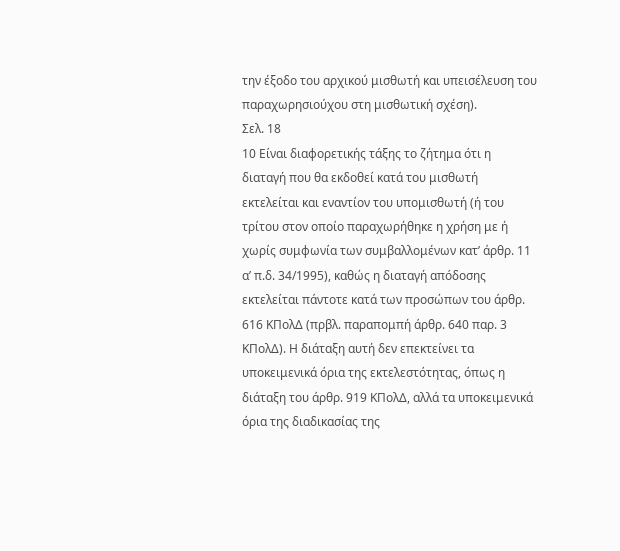την έξοδο του αρχικού μισθωτή και υπεισέλευση του παραχωρησιούχου στη μισθωτική σχέση).
Σελ. 18
10 Είναι διαφορετικής τάξης το ζήτημα ότι η διαταγή που θα εκδοθεί κατά του μισθωτή εκτελείται και εναντίον του υπομισθωτή (ή του τρίτου στον οποίο παραχωρήθηκε η χρήση με ή χωρίς συμφωνία των συμβαλλομένων κατ’ άρθρ. 11 α’ π.δ. 34/1995), καθώς η διαταγή απόδοσης εκτελείται πάντοτε κατά των προσώπων του άρθρ. 616 ΚΠολΔ (πρβλ. παραπομπή άρθρ. 640 παρ. 3 ΚΠολΔ). Η διάταξη αυτή δεν επεκτείνει τα υποκειμενικά όρια της εκτελεστότητας, όπως η διάταξη του άρθρ. 919 ΚΠολΔ, αλλά τα υποκειμενικά όρια της διαδικασίας της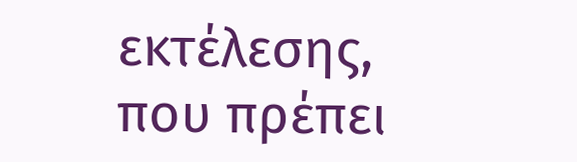εκτέλεσης, που πρέπει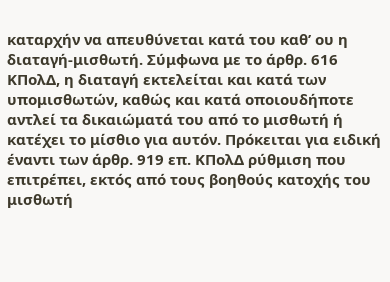καταρχήν να απευθύνεται κατά του καθ’ ου η διαταγή-μισθωτή. Σύμφωνα με το άρθρ. 616 ΚΠολΔ, η διαταγή εκτελείται και κατά των υπομισθωτών, καθώς και κατά οποιουδήποτε αντλεί τα δικαιώματά του από το μισθωτή ή κατέχει το μίσθιο για αυτόν. Πρόκειται για ειδική έναντι των άρθρ. 919 επ. ΚΠολΔ ρύθμιση που επιτρέπει, εκτός από τους βοηθούς κατοχής του μισθωτή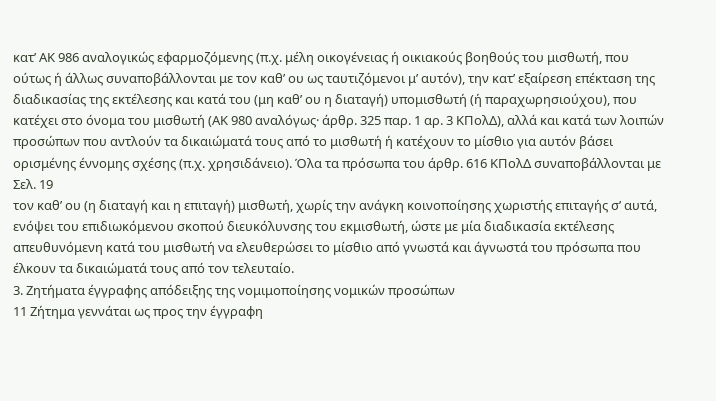κατ’ ΑΚ 986 αναλογικώς εφαρμοζόμενης (π.χ. μέλη οικογένειας ή οικιακούς βοηθούς του μισθωτή, που ούτως ή άλλως συναποβάλλονται με τον καθ’ ου ως ταυτιζόμενοι μ’ αυτόν), την κατ’ εξαίρεση επέκταση της διαδικασίας της εκτέλεσης και κατά του (μη καθ’ ου η διαταγή) υπομισθωτή (ή παραχωρησιούχου), που κατέχει στο όνομα του μισθωτή (ΑΚ 980 αναλόγως· άρθρ. 325 παρ. 1 αρ. 3 ΚΠολΔ), αλλά και κατά των λοιπών προσώπων που αντλούν τα δικαιώματά τους από το μισθωτή ή κατέχουν το μίσθιο για αυτόν βάσει ορισμένης έννομης σχέσης (π.χ. χρησιδάνειο). Όλα τα πρόσωπα του άρθρ. 616 ΚΠολΔ συναποβάλλονται με
Σελ. 19
τον καθ’ ου (η διαταγή και η επιταγή) μισθωτή, χωρίς την ανάγκη κοινοποίησης χωριστής επιταγής σ’ αυτά, ενόψει του επιδιωκόμενου σκοπού διευκόλυνσης του εκμισθωτή, ώστε με μία διαδικασία εκτέλεσης απευθυνόμενη κατά του μισθωτή να ελευθερώσει το μίσθιο από γνωστά και άγνωστά του πρόσωπα που έλκουν τα δικαιώματά τους από τον τελευταίο.
3. Ζητήματα έγγραφης απόδειξης της νομιμοποίησης νομικών προσώπων
11 Ζήτημα γεννάται ως προς την έγγραφη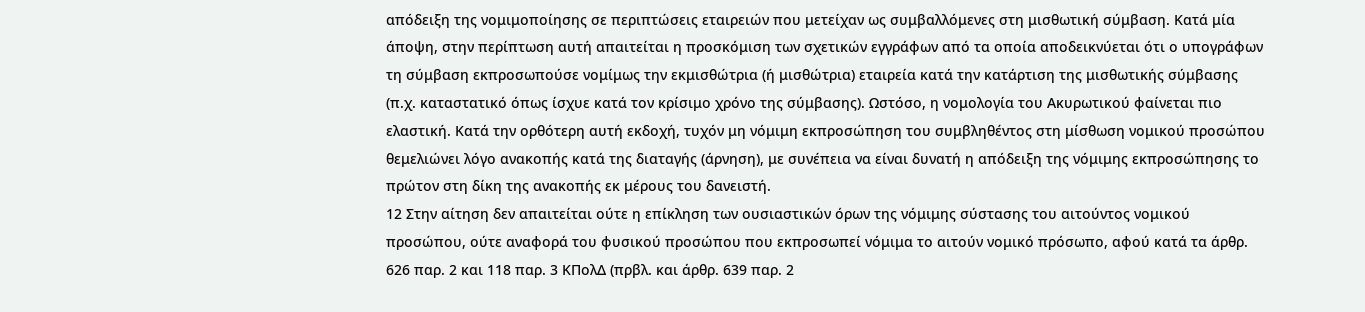απόδειξη της νομιμοποίησης σε περιπτώσεις εταιρειών που μετείχαν ως συμβαλλόμενες στη μισθωτική σύμβαση. Κατά μία άποψη, στην περίπτωση αυτή απαιτείται η προσκόμιση των σχετικών εγγράφων από τα οποία αποδεικνύεται ότι ο υπογράφων τη σύμβαση εκπροσωπούσε νομίμως την εκμισθώτρια (ή μισθώτρια) εταιρεία κατά την κατάρτιση της μισθωτικής σύμβασης (π.χ. καταστατικό όπως ίσχυε κατά τον κρίσιμο χρόνο της σύμβασης). Ωστόσο, η νομολογία του Ακυρωτικού φαίνεται πιο ελαστική. Κατά την ορθότερη αυτή εκδοχή, τυχόν μη νόμιμη εκπροσώπηση του συμβληθέντος στη μίσθωση νομικού προσώπου θεμελιώνει λόγο ανακοπής κατά της διαταγής (άρνηση), με συνέπεια να είναι δυνατή η απόδειξη της νόμιμης εκπροσώπησης το πρώτον στη δίκη της ανακοπής εκ μέρους του δανειστή.
12 Στην αίτηση δεν απαιτείται ούτε η επίκληση των ουσιαστικών όρων της νόμιμης σύστασης του αιτούντος νομικού προσώπου, ούτε αναφορά του φυσικού προσώπου που εκπροσωπεί νόμιμα το αιτούν νομικό πρόσωπο, αφού κατά τα άρθρ. 626 παρ. 2 και 118 παρ. 3 ΚΠολΔ (πρβλ. και άρθρ. 639 παρ. 2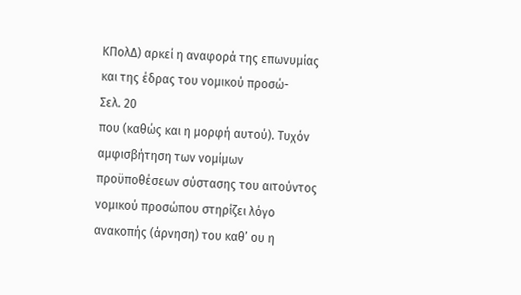ΚΠολΔ) αρκεί η αναφορά της επωνυμίας και της έδρας του νομικού προσώ-
Σελ. 20
που (καθώς και η μορφή αυτού). Τυχόν αμφισβήτηση των νομίμων προϋποθέσεων σύστασης του αιτούντος νομικού προσώπου στηρίζει λόγο ανακοπής (άρνηση) του καθ’ ου η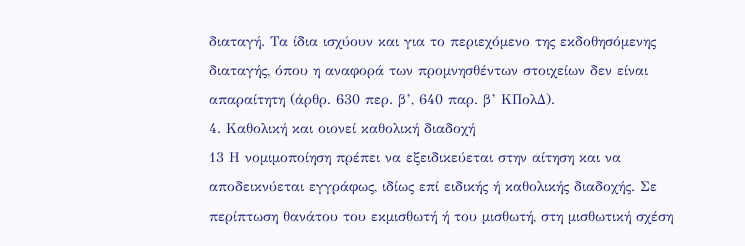διαταγή. Τα ίδια ισχύουν και για το περιεχόμενο της εκδοθησόμενης διαταγής, όπου η αναφορά των προμνησθέντων στοιχείων δεν είναι απαραίτητη (άρθρ. 630 περ. β’, 640 παρ. β’ ΚΠολΔ).
4. Καθολική και οιονεί καθολική διαδοχή
13 Η νομιμοποίηση πρέπει να εξειδικεύεται στην αίτηση και να αποδεικνύεται εγγράφως, ιδίως επί ειδικής ή καθολικής διαδοχής. Σε περίπτωση θανάτου του εκμισθωτή ή του μισθωτή, στη μισθωτική σχέση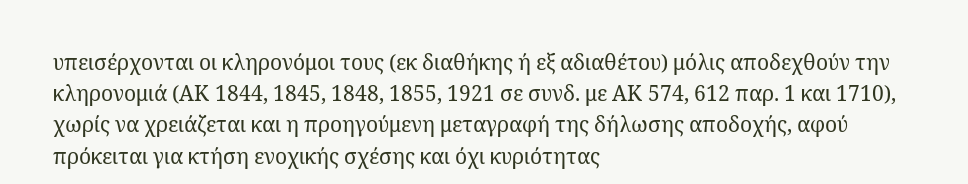υπεισέρχονται οι κληρονόμοι τους (εκ διαθήκης ή εξ αδιαθέτου) μόλις αποδεχθούν την κληρονομιά (ΑΚ 1844, 1845, 1848, 1855, 1921 σε συνδ. με ΑΚ 574, 612 παρ. 1 και 1710), χωρίς να χρειάζεται και η προηγούμενη μεταγραφή της δήλωσης αποδοχής, αφού πρόκειται για κτήση ενοχικής σχέσης και όχι κυριότητας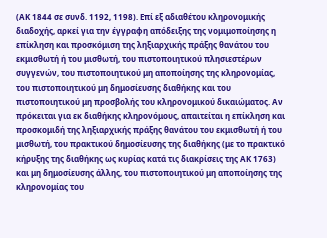(ΑΚ 1844 σε συνδ. 1192, 1198). Επί εξ αδιαθέτου κληρονομικής διαδοχής, αρκεί για την έγγραφη απόδειξης της νομιμοποίησης η επίκληση και προσκόμιση της ληξιαρχικής πράξης θανάτου του εκμισθωτή ή του μισθωτή, του πιστοποιητικού πλησιεστέρων συγγενών, του πιστοποιητικού μη αποποίησης της κληρονομίας, του πιστοποιητικού μη δημοσίευσης διαθήκης και του πιστοποιητικού μη προσβολής του κληρονομικού δικαιώματος. Αν πρόκειται για εκ διαθήκης κληρονόμους, απαιτείται η επίκληση και προσκομιδή της ληξιαρχικής πράξης θανάτου του εκμισθωτή ή του μισθωτή, του πρακτικού δημοσίευσης της διαθήκης (με το πρακτικό κήρυξης της διαθήκης ως κυρίας κατά τις διακρίσεις της ΑΚ 1763) και μη δημοσίευσης άλλης, του πιστοποιητικού μη αποποίησης της κληρονομίας του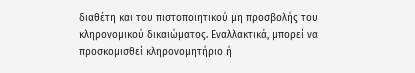διαθέτη και του πιστοποιητικού μη προσβολής του κληρονομικού δικαιώματος. Εναλλακτικά, μπορεί να προσκομισθεί κληρονομητήριο ή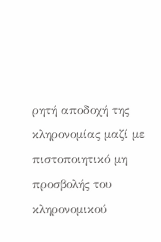ρητή αποδοχή της κληρονομίας μαζί με πιστοποιητικό μη προσβολής του κληρονομικού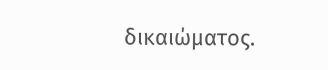δικαιώματος.